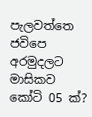පැලවත්තෙ ජවිපෙ අරමුදලට මාසිකව කෝටි 05 ක්?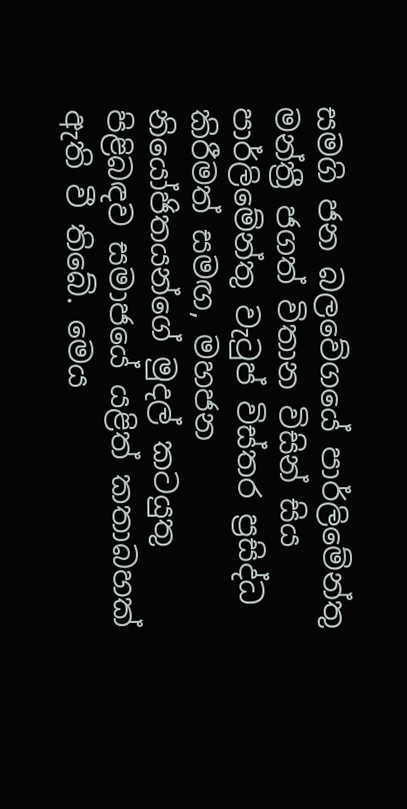සමගි ජන බලවේගයේ පාර්ලිමේන්තු මන්ත්‍රී ජගත් විතාන විසින් සිය පාර්ලිමේන්තු වැටුප් විස්තර ප්‍රසිද්ධ කිරීමත් සමඟ, මහජන නියෝජිතයන්ගේ මුදල් කටයුතු පිළිබඳව සමාජයේ යළිත් කතාබහක් ඇති වී තිබේ. මෙය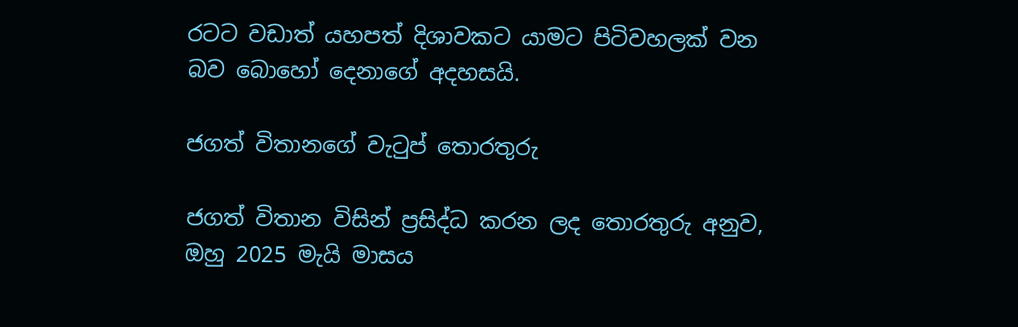රටට වඩාත් යහපත් දිශාවකට යාමට පිටිවහලක් වන බව බොහෝ දෙනාගේ අදහසයි.

ජගත් විතානගේ වැටුප් තොරතුරු

ජගත් විතාන විසින් ප්‍රසිද්ධ කරන ලද තොරතුරු අනුව, ඔහු 2025 මැයි මාසය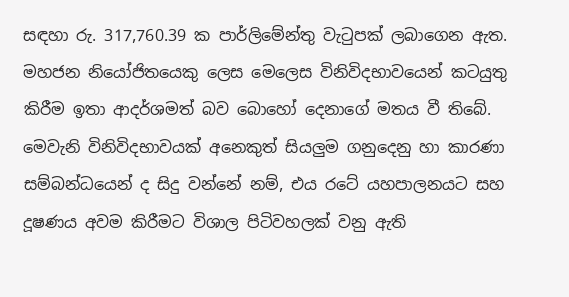සඳහා රු. 317,760.39 ක පාර්ලිමේන්තු වැටුපක් ලබාගෙන ඇත. මහජන නියෝජිතයෙකු ලෙස මෙලෙස විනිවිදභාවයෙන් කටයුතු කිරීම ඉතා ආදර්ශමත් බව බොහෝ දෙනාගේ මතය වී තිබේ. මෙවැනි විනිවිදභාවයක් අනෙකුත් සියලුම ගනුදෙනු හා කාරණා සම්බන්ධයෙන් ද සිදු වන්නේ නම්, එය රටේ යහපාලනයට සහ දූෂණය අවම කිරීමට විශාල පිටිවහලක් වනු ඇති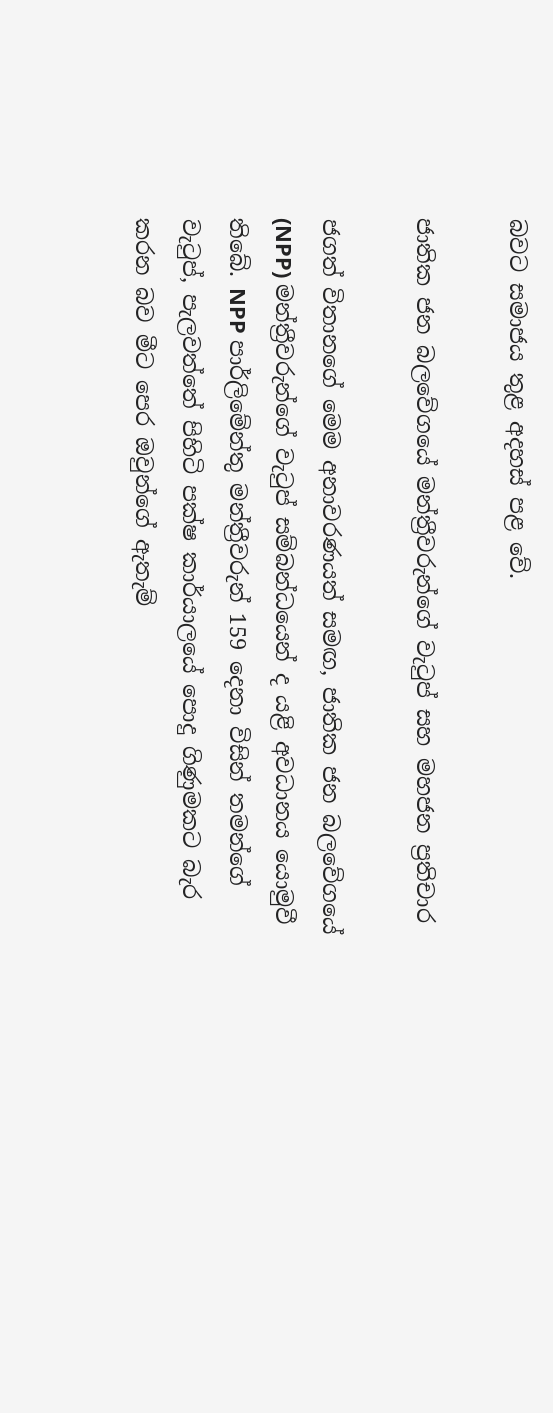බවට සමාජය තුළ අදහස් පළ වේ.

ජාතික ජන බලවේගයේ මන්ත්‍රීවරුන්ගේ වැටුප් සහ මහජන ප්‍රතිචාර

ජගත් විතානගේ මෙම අනාවරණයත් සමඟ, ජාතික ජන බලවේගයේ (NPP) මන්ත්‍රීවරුන්ගේ වැටුප් සම්බන්ධයෙන් ද යළි අවධානය යොමුවී තිබේ. NPP පාර්ලිමේන්තු මන්ත්‍රීවරුන් 159 දෙනා විසින් තමන්ගේ වැටුප්, පැලවත්තේ පිහිටි පක්ෂ කාර්යාලයේ පොදු ගිණුමකට බැර කරන බව මීට පෙර ඔවුන්ගේ ඇතැම්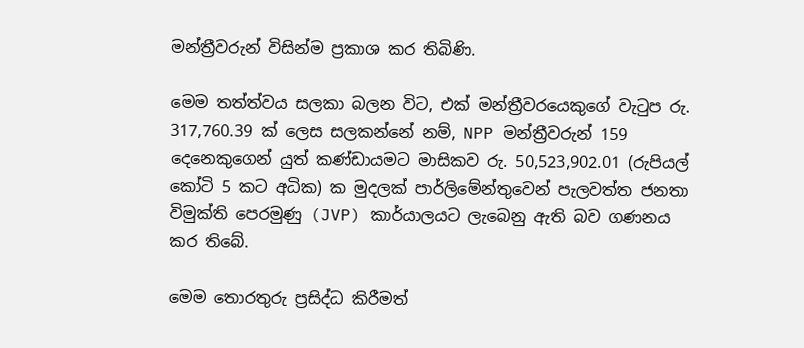මන්ත්‍රීවරුන් විසින්ම ප්‍රකාශ කර තිබිණි.

මෙම තත්ත්වය සලකා බලන විට, එක් මන්ත්‍රීවරයෙකුගේ වැටුප රු. 317,760.39 ක් ලෙස සලකන්නේ නම්, NPP මන්ත්‍රීවරුන් 159 දෙනෙකුගෙන් යුත් කණ්ඩායමට මාසිකව රු. 50,523,902.01 (රුපියල් කෝටි 5 කට අධික) ක මුදලක් පාර්ලිමේන්තුවෙන් පැලවත්ත ජනතා විමුක්ති පෙරමුණු (JVP) කාර්යාලයට ලැබෙනු ඇති බව ගණනය කර තිබේ.

මෙම තොරතුරු ප්‍රසිද්ධ කිරීමත්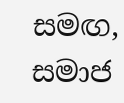සමඟ, සමාජ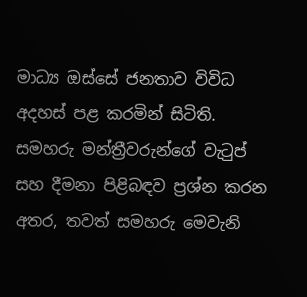මාධ්‍ය ඔස්සේ ජනතාව විවිධ අදහස් පළ කරමින් සිටිති. සමහරු මන්ත්‍රීවරුන්ගේ වැටුප් සහ දීමනා පිළිබඳව ප්‍රශ්න කරන අතර, තවත් සමහරු මෙවැනි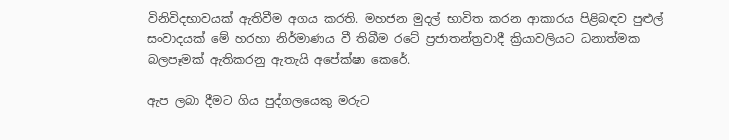විනිවිදභාවයක් ඇතිවීම අගය කරති. මහජන මුදල් භාවිත කරන ආකාරය පිළිබඳව පුළුල් සංවාදයක් මේ හරහා නිර්මාණය වී තිබීම රටේ ප්‍රජාතන්ත්‍රවාදී ක්‍රියාවලියට ධනාත්මක බලපෑමක් ඇතිකරනු ඇතැයි අපේක්ෂා කෙරේ.

ඇප ලබා දීමට ගිය පුද්ගලයෙකු මරුට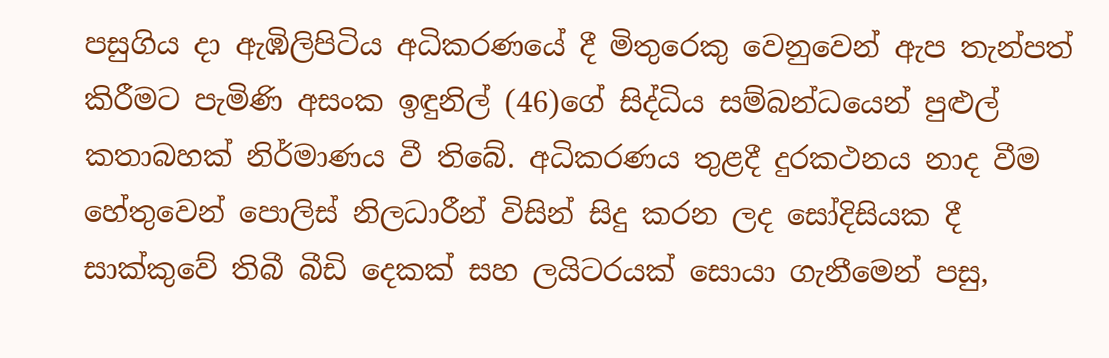පසුගිය දා ඇඹිලිපිටිය අධිකරණයේ දී මිතුරෙකු වෙනුවෙන් ඇප තැන්පත් කිරීමට පැමිණි අසංක ඉඳුනිල් (46)ගේ සිද්ධිය සම්බන්ධයෙන් පුළුල් කතාබහක් නිර්මාණය වී තිබේ. අධිකරණය තුළදී දුරකථනය නාද වීම හේතුවෙන් පොලිස් නිලධාරීන් විසින් සිදු කරන ලද සෝදිසියක දී සාක්කුවේ තිබී බීඩි දෙකක් සහ ලයිටරයක් සොයා ගැනීමෙන් පසු,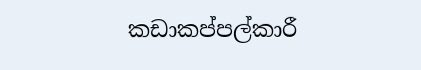කඩාකප්පල්කාරී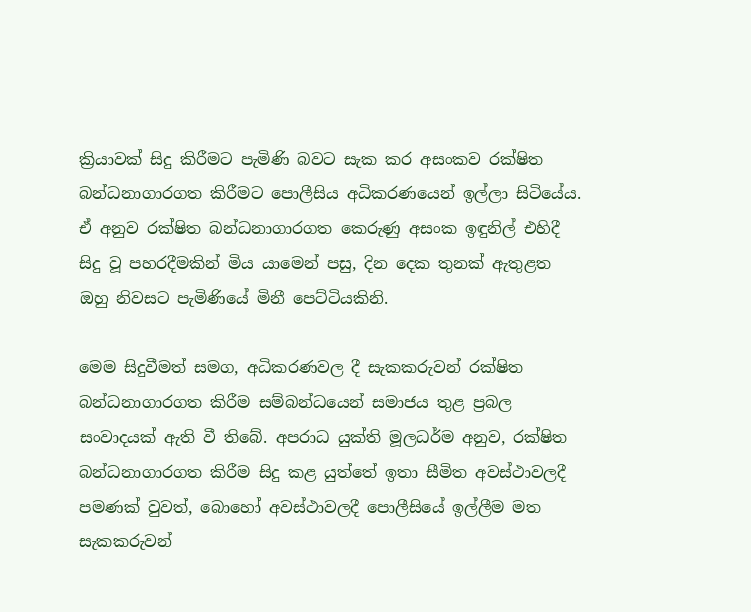ක්‍රියාවක් සිදු කිරීමට පැමිණි බවට සැක කර අසංකව රක්ෂිත බන්ධනාගාරගත කිරීමට පොලීසිය අධිකරණයෙන් ඉල්ලා සිටියේය. ඒ අනුව රක්ෂිත බන්ධනාගාරගත කෙරුණු අසංක ඉඳුනිල් එහිදී සිදු වූ පහරදීමකින් මිය යාමෙන් පසු, දින දෙක තුනක් ඇතුළත ඔහු නිවසට පැමිණියේ මිනී පෙට්ටියකිනි.

මෙම සිදුවීමත් සමග, අධිකරණවල දී සැකකරුවන් රක්ෂිත බන්ධනාගාරගත කිරීම සම්බන්ධයෙන් සමාජය තුළ ප්‍රබල සංවාදයක් ඇති වී තිබේ. අපරාධ යුක්ති මූලධර්ම අනුව, රක්ෂිත බන්ධනාගාරගත කිරීම සිදු කළ යුත්තේ ඉතා සීමිත අවස්ථාවලදී පමණක් වුවත්, බොහෝ අවස්ථාවලදී පොලීසියේ ඉල්ලීම මත සැකකරුවන්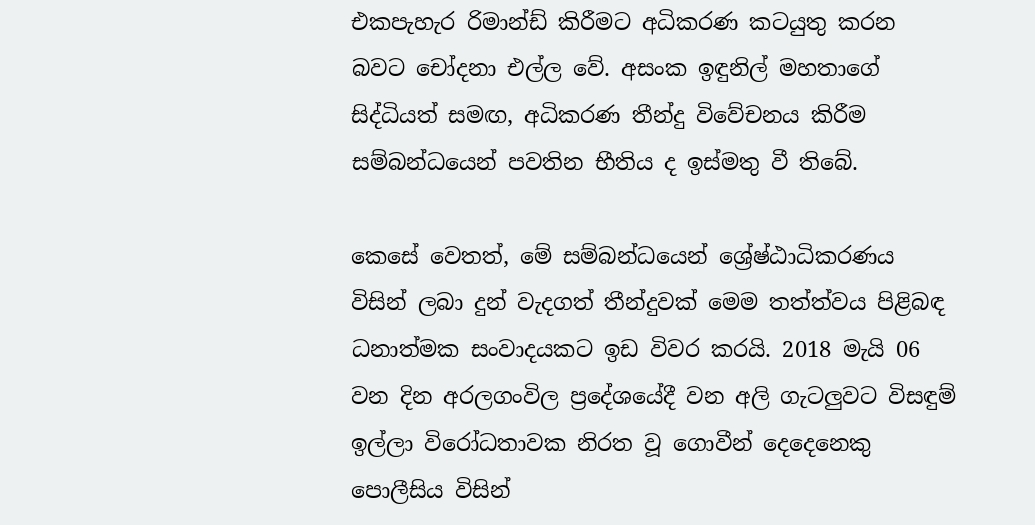එකපැහැර රිමාන්ඩ් කිරීමට අධිකරණ කටයුතු කරන බවට චෝදනා එල්ල වේ. අසංක ඉඳුනිල් මහතාගේ සිද්ධියත් සමඟ, අධිකරණ තීන්දු විවේචනය කිරීම සම්බන්ධයෙන් පවතින භීතිය ද ඉස්මතු වී තිබේ.

කෙසේ වෙතත්, මේ සම්බන්ධයෙන් ශ්‍රේෂ්ඨාධිකරණය විසින් ලබා දුන් වැදගත් තීන්දුවක් මෙම තත්ත්වය පිළිබඳ ධනාත්මක සංවාදයකට ඉඩ විවර කරයි. 2018 මැයි 06 වන දින අරලගංවිල ප්‍රදේශයේදී වන අලි ගැටලුවට විසඳුම් ඉල්ලා විරෝධතාවක නිරත වූ ගොවීන් දෙදෙනෙකු පොලීසිය විසින්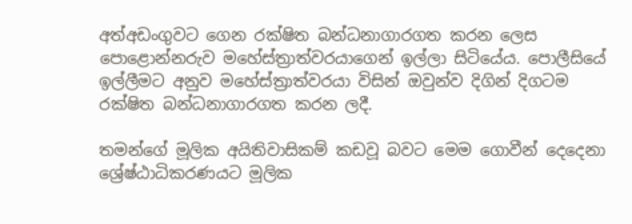අත්අඩංගුවට ගෙන රක්ෂිත බන්ධනාගාරගත කරන ලෙස පොළොන්නරුව මහේස්ත්‍රාත්වරයාගෙන් ඉල්ලා සිටියේය. පොලීසියේ ඉල්ලීමට අනුව මහේස්ත්‍රාත්වරයා විසින් ඔවුන්ව දිගින් දිගටම රක්ෂිත බන්ධනාගාරගත කරන ලදී.

තමන්ගේ මූලික අයිතිවාසිකම් කඩවූ බවට මෙම ගොවීන් දෙදෙනා ශ්‍රේෂ්ඨාධිකරණයට මූලික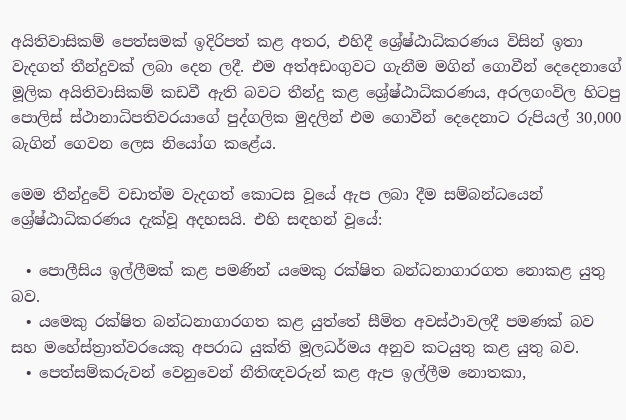අයිතිවාසිකම් පෙත්සමක් ඉදිරිපත් කළ අතර, එහිදී ශ්‍රේෂ්ඨාධිකරණය විසින් ඉතා වැදගත් තීන්දුවක් ලබා දෙන ලදී. එම අත්අඩංගුවට ගැනීම මගින් ගොවීන් දෙදෙනාගේ මූලික අයිතිවාසිකම් කඩවී ඇති බවට තීන්දු කළ ශ්‍රේෂ්ඨාධිකරණය, අරලගංවිල හිටපු පොලිස් ස්ථානාධිපතිවරයාගේ පුද්ගලික මුදලින් එම ගොවීන් දෙදෙනාට රුපියල් 30,000 බැගින් ගෙවන ලෙස නියෝග කළේය.

මෙම තීන්දුවේ වඩාත්ම වැදගත් කොටස වූයේ ඇප ලබා දීම සම්බන්ධයෙන් ශ්‍රේෂ්ඨාධිකරණය දැක්වූ අදහසයි. එහි සඳහන් වූයේ:

  • පොලීසිය ඉල්ලීමක් කළ පමණින් යමෙකු රක්ෂිත බන්ධනාගාරගත නොකළ යුතු බව.
  • යමෙකු රක්ෂිත බන්ධනාගාරගත කළ යුත්තේ සීමිත අවස්ථාවලදී පමණක් බව සහ මහේස්ත්‍රාත්වරයෙකු අපරාධ යුක්ති මූලධර්මය අනුව කටයුතු කළ යුතු බව.
  • පෙත්සම්කරුවන් වෙනුවෙන් නීතිඥවරුන් කළ ඇප ඉල්ලීම නොතකා,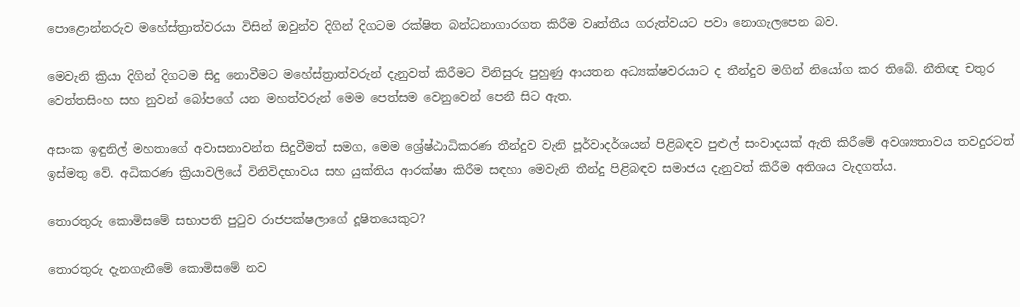පොළොන්නරුව මහේස්ත්‍රාත්වරයා විසින් ඔවුන්ව දිගින් දිගටම රක්ෂිත බන්ධනාගාරගත කිරීම වෘත්තීය ගරුත්වයට පවා නොගැලපෙන බව.

මෙවැනි ක්‍රියා දිගින් දිගටම සිදු නොවීමට මහේස්ත්‍රාත්වරුන් දැනුවත් කිරීමට විනිසුරු පුහුණු ආයතන අධ්‍යක්ෂවරයාට ද තීන්දුව මගින් නියෝග කර තිබේ. නීතිඥ චතුර වෙත්තසිංහ සහ නුවන් බෝපගේ යන මහත්වරුන් මෙම පෙත්සම වෙනුවෙන් පෙනී සිට ඇත.

අසංක ඉඳුනිල් මහතාගේ අවාසනාවන්ත සිදුවීමත් සමග, මෙම ශ්‍රේෂ්ඨාධිකරණ තීන්දුව වැනි පූර්වාදර්ශයන් පිළිබඳව පුළුල් සංවාදයක් ඇති කිරීමේ අවශ්‍යතාවය තවදුරටත් ඉස්මතු වේ. අධිකරණ ක්‍රියාවලියේ විනිවිදභාවය සහ යුක්තිය ආරක්ෂා කිරීම සඳහා මෙවැනි තීන්දු පිළිබඳව සමාජය දැනුවත් කිරීම අතිශය වැදගත්ය.

තොරතුරු කොමිසමේ සභාපති පුටුව රාජපක්ෂලාගේ දූෂිතයෙකුට?

තොරතුරු දැනගැනීමේ කොමිසමේ නව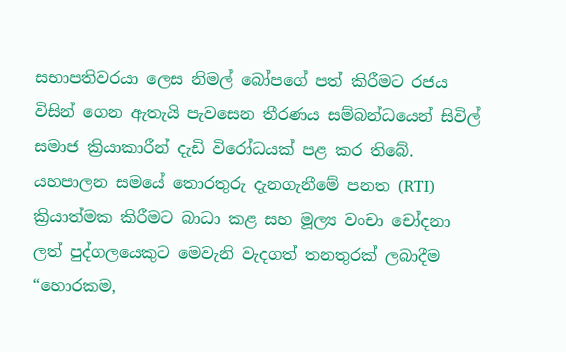සභාපතිවරයා ලෙස නිමල් බෝපගේ පත් කිරීමට රජය විසින් ගෙන ඇතැයි පැවසෙන තීරණය සම්බන්ධයෙන් සිවිල් සමාජ ක්‍රියාකාරීන් දැඩි විරෝධයක් පළ කර තිබේ. යහපාලන සමයේ තොරතුරු දැනගැනීමේ පනත (RTI) ක්‍රියාත්මක කිරීමට බාධා කළ සහ මූල්‍ය වංචා චෝදනා ලත් පුද්ගලයෙකුට මෙවැනි වැදගත් තනතුරක් ලබාදීම “හොරකම,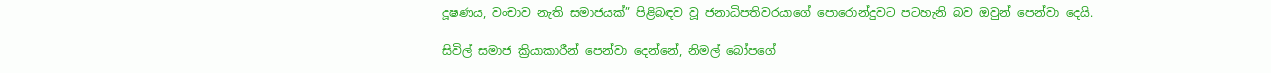දූෂණය, වංචාව නැති සමාජයක්” පිළිබඳව වූ ජනාධිපතිවරයාගේ පොරොන්දුවට පටහැනි බව ඔවුන් පෙන්වා දෙයි.

සිවිල් සමාජ ක්‍රියාකාරීන් පෙන්වා දෙන්නේ, නිමල් බෝපගේ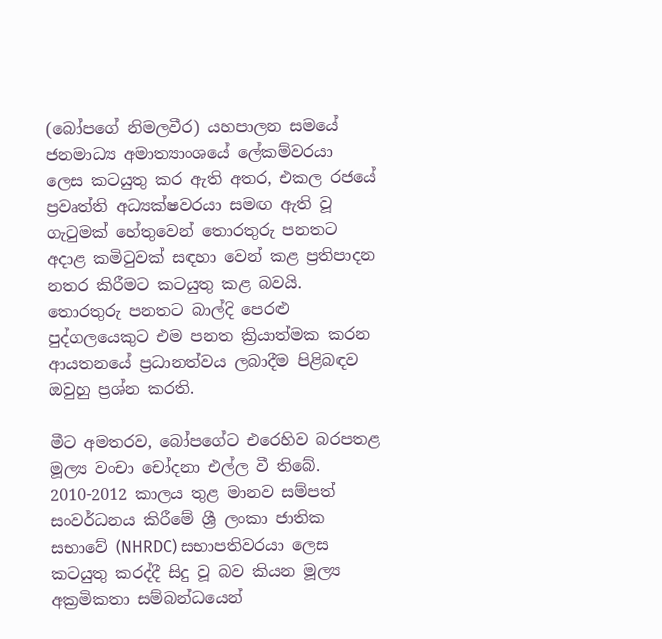(බෝපගේ නිමලවීර) යහපාලන සමයේ ජනමාධ්‍ය අමාත්‍යාංශයේ ලේකම්වරයා ලෙස කටයුතු කර ඇති අතර, එකල රජයේ ප්‍රවෘත්ති අධ්‍යක්ෂවරයා සමඟ ඇති වූ ගැටුමක් හේතුවෙන් තොරතුරු පනතට අදාළ කමිටුවක් සඳහා වෙන් කළ ප්‍රතිපාදන නතර කිරීමට කටයුතු කළ බවයි. තොරතුරු පනතට බාල්දි පෙරළු පුද්ගලයෙකුට එම පනත ක්‍රියාත්මක කරන ආයතනයේ ප්‍රධානත්වය ලබාදීම පිළිබඳව ඔවුහු ප්‍රශ්න කරති.

මීට අමතරව, බෝපගේට එරෙහිව බරපතළ මූල්‍ය වංචා චෝදනා එල්ල වී තිබේ. 2010-2012 කාලය තුළ මානව සම්පත් සංවර්ධනය කිරීමේ ශ්‍රී ලංකා ජාතික සභාවේ (NHRDC) සභාපතිවරයා ලෙස කටයුතු කරද්දී සිදු වූ බව කියන මූල්‍ය අක්‍රමිකතා සම්බන්ධයෙන්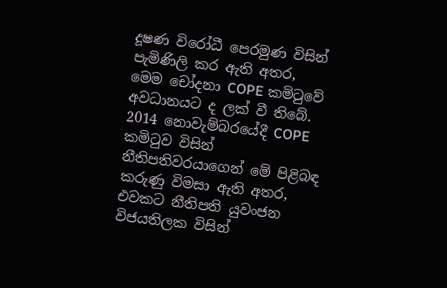දූෂණ විරෝධී පෙරමුණ විසින් පැමිණිලි කර ඇති අතර, මෙම චෝදනා COPE කමිටුවේ අවධානයට ද ලක් වී තිබේ. 2014 නොවැම්බරයේදී COPE කමිටුව විසින් නීතිපතිවරයාගෙන් මේ පිළිබඳ කරුණු විමසා ඇති අතර, එවකට නීතිපති යුවංජන විජයතිලක විසින්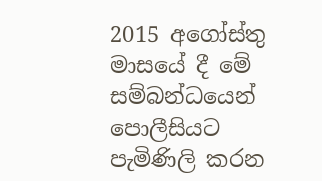2015 අගෝස්තු මාසයේ දී මේ සම්බන්ධයෙන් පොලීසියට පැමිණිලි කරන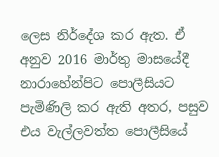ලෙස නිර්දේශ කර ඇත. ඒ අනුව 2016 මාර්තු මාසයේදී නාරාහේන්පිට පොලීසියට පැමිණිලි කර ඇති අතර, පසුව එය වැල්ලවත්ත පොලීසියේ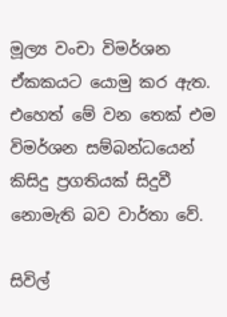මූල්‍ය වංචා විමර්ශන ඒකකයට යොමු කර ඇත. එහෙත් මේ වන තෙක් එම විමර්ශන සම්බන්ධයෙන් කිසිදු ප්‍රගතියක් සිදුවී නොමැති බව වාර්තා වේ.

සිවිල්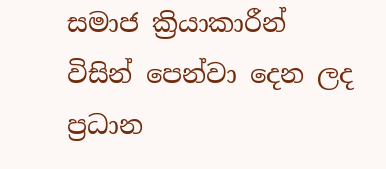සමාජ ක්‍රියාකාරීන් විසින් පෙන්වා දෙන ලද ප්‍රධාන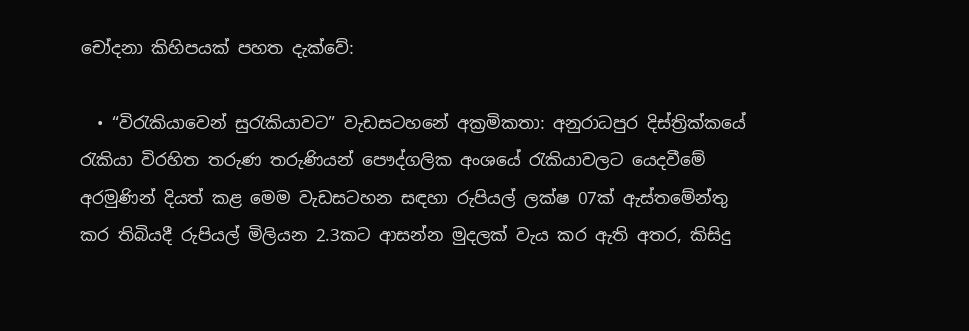චෝදනා කිහිපයක් පහත දැක්වේ:

  • “විරැකියාවෙන් සුරැකියාවට” වැඩසටහනේ අක්‍රමිකතා: අනුරාධපුර දිස්ත්‍රික්කයේ රැකියා විරහිත තරුණ තරුණියන් පෞද්ගලික අංශයේ රැකියාවලට යෙදවීමේ අරමුණින් දියත් කළ මෙම වැඩසටහන සඳහා රුපියල් ලක්ෂ 07ක් ඇස්තමේන්තු කර තිබියදී රුපියල් මිලියන 2.3කට ආසන්න මුදලක් වැය කර ඇති අතර, කිසිදු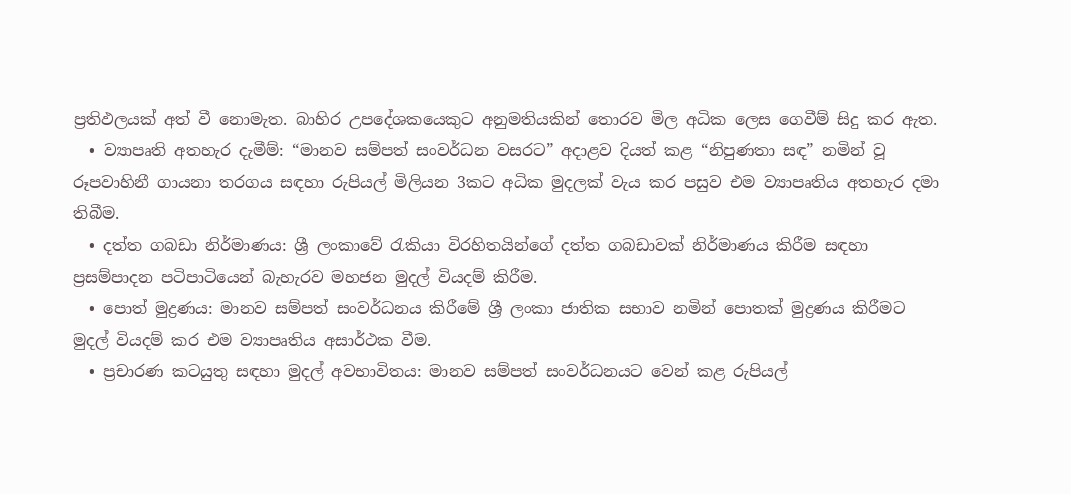ප්‍රතිඵලයක් අත් වී නොමැත. බාහිර උපදේශකයෙකුට අනුමතියකින් තොරව මිල අධික ලෙස ගෙවීම් සිදු කර ඇත.
  • ව්‍යාපෘති අතහැර දැමීම්: “මානව සම්පත් සංවර්ධන වසරට” අදාළව දියත් කළ “නිපුණතා සඳ” නමින් වූ රූපවාහිනී ගායනා තරගය සඳහා රුපියල් මිලියන 3කට අධික මුදලක් වැය කර පසුව එම ව්‍යාපෘතිය අතහැර දමා තිබීම.
  • දත්ත ගබඩා නිර්මාණය: ශ්‍රී ලංකාවේ රැකියා විරහිතයින්ගේ දත්ත ගබඩාවක් නිර්මාණය කිරීම සඳහා ප්‍රසම්පාදන පටිපාටියෙන් බැහැරව මහජන මුදල් වියදම් කිරීම.
  • පොත් මුද්‍රණය: මානව සම්පත් සංවර්ධනය කිරීමේ ශ්‍රී ලංකා ජාතික සභාව නමින් පොතක් මුද්‍රණය කිරීමට මුදල් වියදම් කර එම ව්‍යාපෘතිය අසාර්ථක වීම.
  • ප්‍රචාරණ කටයුතු සඳහා මුදල් අවභාවිතය: මානව සම්පත් සංවර්ධනයට වෙන් කළ රුපියල්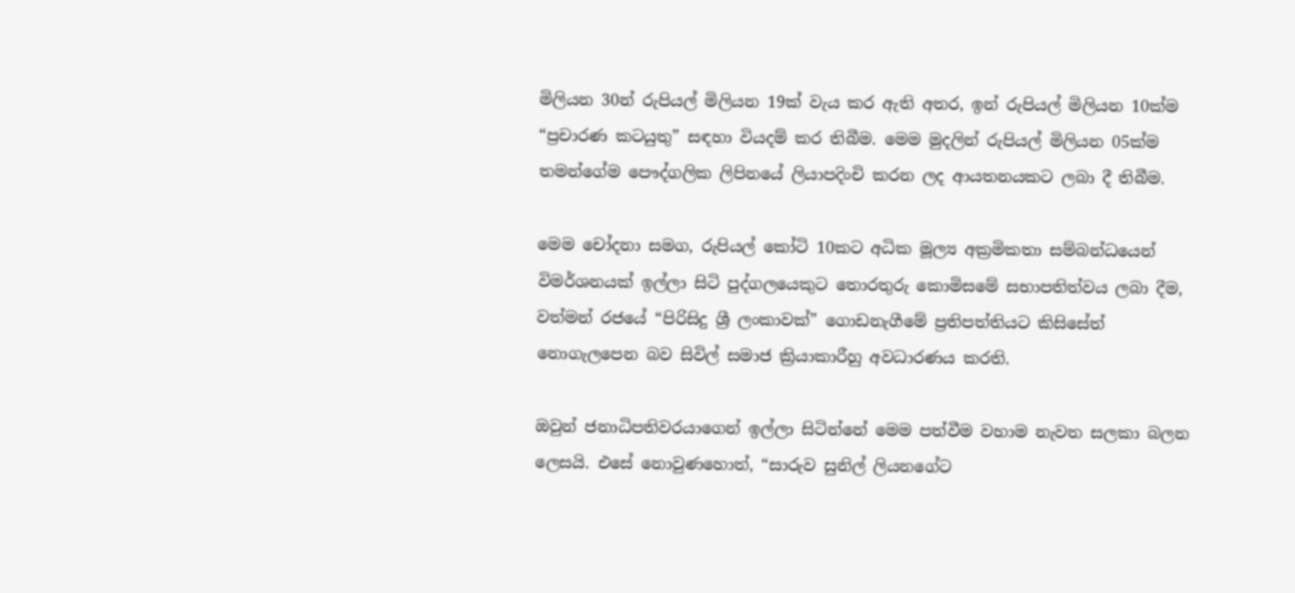මිලියන 30න් රුපියල් මිලියන 19ක් වැය කර ඇති අතර, ඉන් රුපියල් මිලියන 10ක්ම “ප්‍රචාරණ කටයුතු” සඳහා වියදම් කර තිබීම. මෙම මුදලින් රුපියල් මිලියන 05ක්ම තමන්ගේම පෞද්ගලික ලිපිනයේ ලියාපදිංචි කරන ලද ආයතනයකට ලබා දී තිබීම.

මෙම චෝදනා සමග, රුපියල් කෝටි 10කට අධික මූල්‍ය අක්‍රමිකතා සම්බන්ධයෙන් විමර්ශනයක් ඉල්ලා සිටි පුද්ගලයෙකුට තොරතුරු කොමිසමේ සභාපතිත්වය ලබා දීම, වත්මන් රජයේ “පිරිසිදු ශ්‍රී ලංකාවක්” ගොඩනැගීමේ ප්‍රතිපත්තියට කිසිසේත් නොගැලපෙන බව සිවිල් සමාජ ක්‍රියාකාරීහු අවධාරණය කරති.

ඔවුන් ජනාධිපතිවරයාගෙන් ඉල්ලා සිටින්නේ මෙම පත්වීම වහාම නැවත සලකා බලන ලෙසයි. එසේ නොවුණහොත්, “සාරුව සුනිල් ලියනගේට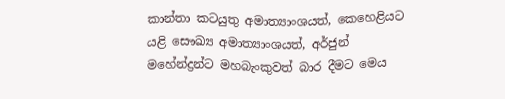කාන්තා කටයුතු අමාත්‍යාංශයත්, කෙහෙළියට යළි සෞඛ්‍ය අමාත්‍යාංශයත්, අර්ජුන් මහේන්ද්‍රන්ට මහබැංකුවත් බාර දීමට මෙය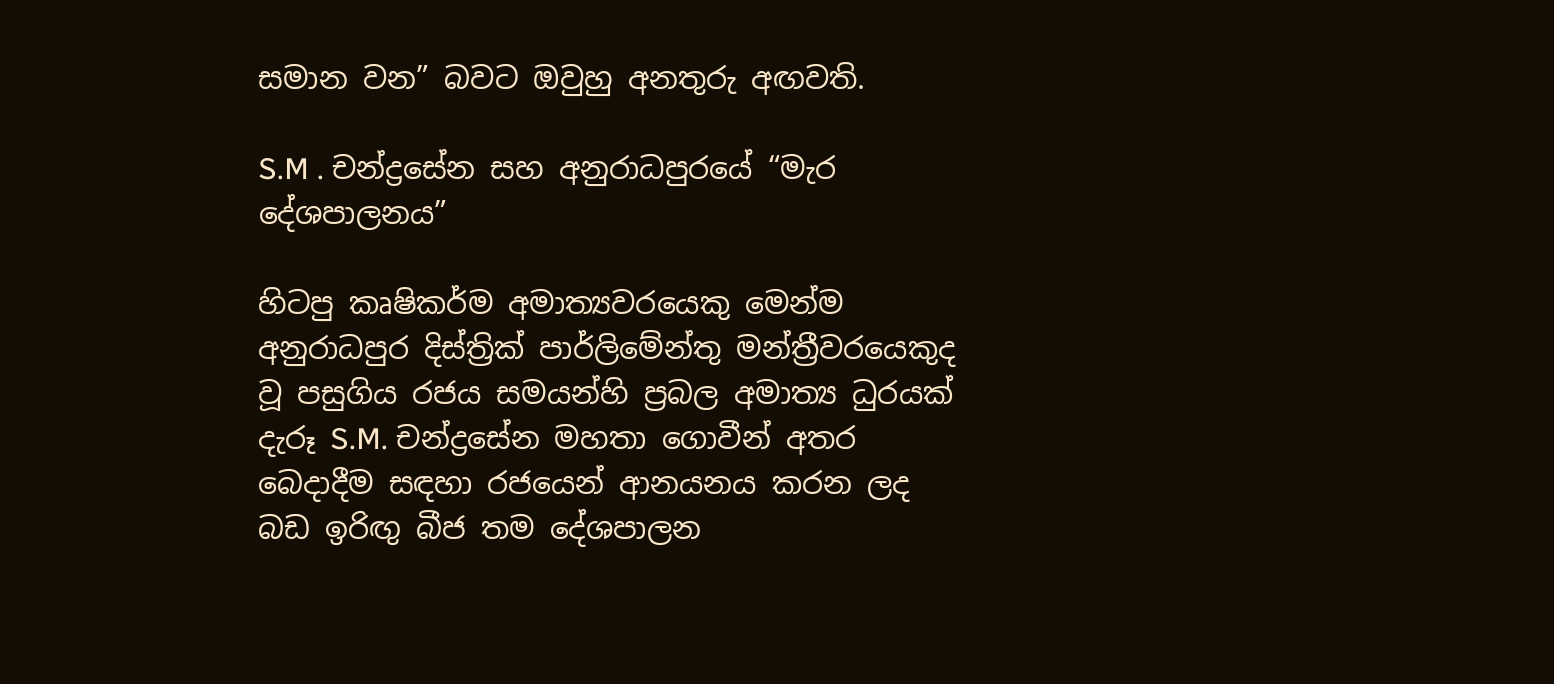සමාන වන” බවට ඔවුහු අනතුරු අඟවති.

S.M . චන්ද්‍රසේන සහ අනුරාධපුරයේ “මැර දේශපාලනය”

හිටපු කෘෂිකර්ම අමාත්‍යවරයෙකු මෙන්ම අනුරාධපුර දිස්ත්‍රික් පාර්ලිමේන්තු මන්ත්‍රීවරයෙකුද වූ පසුගිය රජය සමයන්හි ප්‍රබල අමාත්‍ය ධුරයක් දැරූ S.M. චන්ද්‍රසේන මහතා ගොවීන් අතර බෙදාදීම සඳහා රජයෙන් ආනයනය කරන ලද බඩ ඉරිඟු බීජ තම දේශපාලන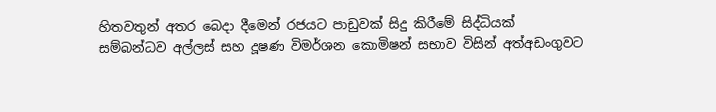හිතවතුන් අතර බෙදා දීමෙන් රජයට පාඩුවක් සිදු කිරීමේ සිද්ධියක් සම්බන්ධව අල්ලස් සහ දූෂණ විමර්ශන කොමිෂන් සභාව විසින් අත්අඩංගුවට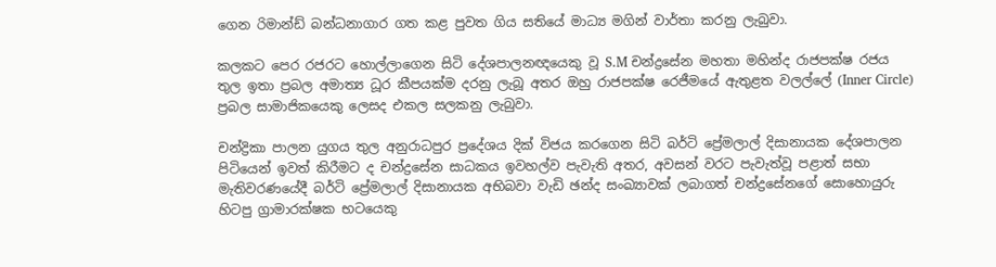ගෙන රිමාන්ඩ් බන්ධනාගාර ගත කළ පුවත ගිය සතියේ මාධ්‍ය මගින් වාර්තා කරනු ලැබුවා.

කලකට පෙර රජරට හොල්ලාගෙන සිටි දේශපාලනඥයෙකු වූ S.M චන්ද්‍රසේන මහතා මහින්ද රාජපක්ෂ රජය තුල ඉතා ප්‍රබල අමාත්‍ය ධූර කීපයක්ම දරනු ලැබූ අතර ඔහු රාජපක්ෂ රෙජීමයේ ඇතුළත වලල්ලේ (Inner Circle) ප්‍රබල සාමාජිකයෙකු ලෙසද එකල සලකනු ලැබුවා.

චන්ද්‍රිකා පාලන යුගය තුල අනුරාධපුර ප්‍රදේශය දික් විජය කරගෙන සිටි බර්ටි ප්‍රේමලාල් දිසානායක දේශපාලන පිටියෙන් ඉවත් කිරීමට ද චන්ද්‍රසේන සාධකය ඉවහල්ව පැවැති අතර, අවසන් වරට පැවැත්වූ පළාත් සභා මැතිවරණයේදී බර්ටි ප්‍රේමලාල් දිසානායක අභිබවා වැඩි ඡන්ද සංඛ්‍යාවක් ලබාගත් චන්ද්‍රසේනගේ සොහොයුරු හිටපු ග්‍රාමාරක්ෂක භටයෙකු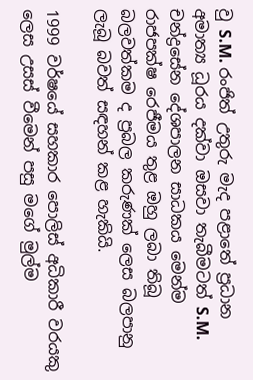වු S.M. රංජිත් උතුරු මැද පළාතේ ප්‍රධාන අමාත්‍ය ධූරය දක්වා ඔසවා තැබීමටත් S.M. චන්ද්‍රසේන දේශපාලන සාධකය මෙන්ම රාජපක්ෂ රෙජීමය තුළ ඔහු ලබා තිබූ බලවත්කම ද ප්‍රබල කරුණක් ලෙස බලපානු ලැබූ බවත් සඳහන් කළ හැකියි.

1999 වර්ෂයේ සහකාර පොලිස් අධිකාරී වරයකු ලෙස උසස් වීමෙන් පසු මගේ මුල්ම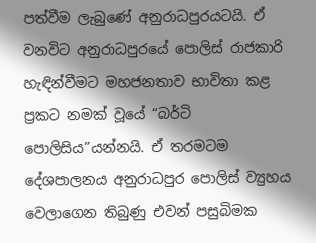පත්වීම ලැබුණේ අනුරාධපුරයටයි. ඒ වනවිට අනුරාධපුරයේ පොලිස් රාජකාරි හැඳින්වීමට මහජනතාව භාවිතා කළ ප්‍රකට නමක් වූයේ “බර්ටි පොලිසිය”යන්නයි. ඒ තරමටම දේශපාලනය අනුරාධපුර පොලිස් ව්‍යුහය වෙලාගෙන තිබුණු එවන් පසුබිමක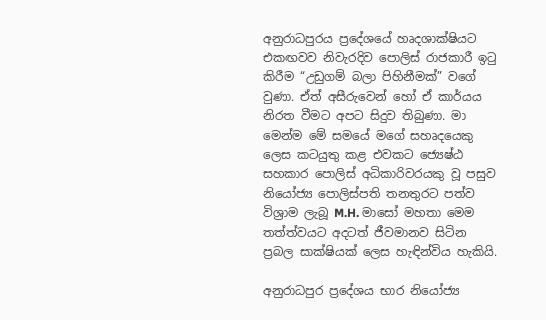අනුරාධපුරය ප්‍රදේශයේ හෘදශාක්ෂියට එකඟවව නිවැරදිව පොලිස් රාජකාරී ඉටු කිරීම “උඩුගම් බලා පිහිනීමක්” වගේ වුණා. ඒත් අසීරුවෙන් හෝ ඒ කාර්යය නිරත වීමට අපට සිදුව තිබුණා. මා මෙන්ම මේ සමයේ මගේ සහෘදයෙකු ලෙස කටයුතු කළ එවකට ජ්‍යෙෂ්ඨ සහකාර පොලිස් අධිකාරිවරයකු වූ පසුව නියෝජ්‍ය පොලිස්පති තනතුරට පත්ව විශ්‍රාම ලැබූ M.H. මාසෝ මහතා මෙම තත්ත්වයට අදටත් ජීවමානව සිටින ප්‍රබල සාක්ෂියක් ලෙස හැඳින්විය හැකියි.

අනුරාධපුර ප්‍රදේශය භාර නියෝජ්‍ය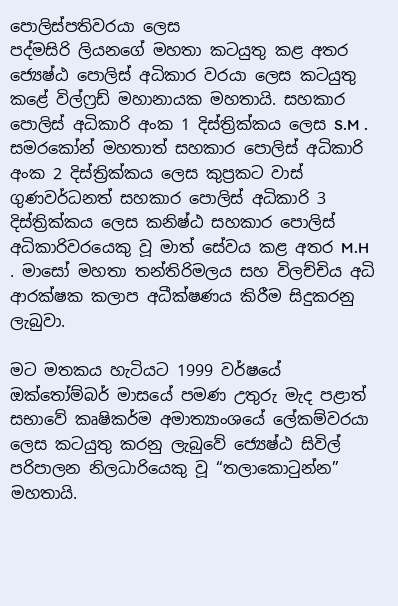පොලිස්පතිවරයා ලෙස
පද්මසිරි ලියනගේ මහතා කටයුතු කළ අතර ජ්‍යෙෂ්ඨ පොලිස් අධිකාර වරයා ලෙස කටයුතු කළේ විල්ෆ්‍රඩ් මහානායක මහතායි. සහකාර පොලිස් අධිකාරි අංක 1 දිස්ත්‍රික්කය ලෙස S.M . සමරකෝන් මහතාත් සහකාර පොලිස් අධිකාරි අංක 2 දිස්ත්‍රික්කය ලෙස කුප්‍රකට වාස් ගුණවර්ධනත් සහකාර පොලිස් අධිකාරි 3 දිස්ත්‍රික්කය ලෙස කනිෂ්ඨ සහකාර පොලිස් අධිකාරිවරයෙකු වූ මාත් සේවය කළ අතර M.H . මාසෝ මහතා තන්තිරිමලය සහ විලච්චිය අධි ආරක්ෂක කලාප අධීක්ෂණය කිරීම සිදුකරනු ලැබුවා.

මට මතකය හැටියට 1999 වර්ෂයේ ඔක්තෝම්බර් මාසයේ පමණ උතුරු මැද පළාත් සභාවේ කෘෂිකර්ම අමාත්‍යාංශයේ ලේකම්වරයා ලෙස කටයුතු කරනු ලැබුවේ ජ්‍යෙෂ්ඨ සිවිල් පරිපාලන නිලධාරියෙකු වූ “තලාකොටුන්න” මහතායි.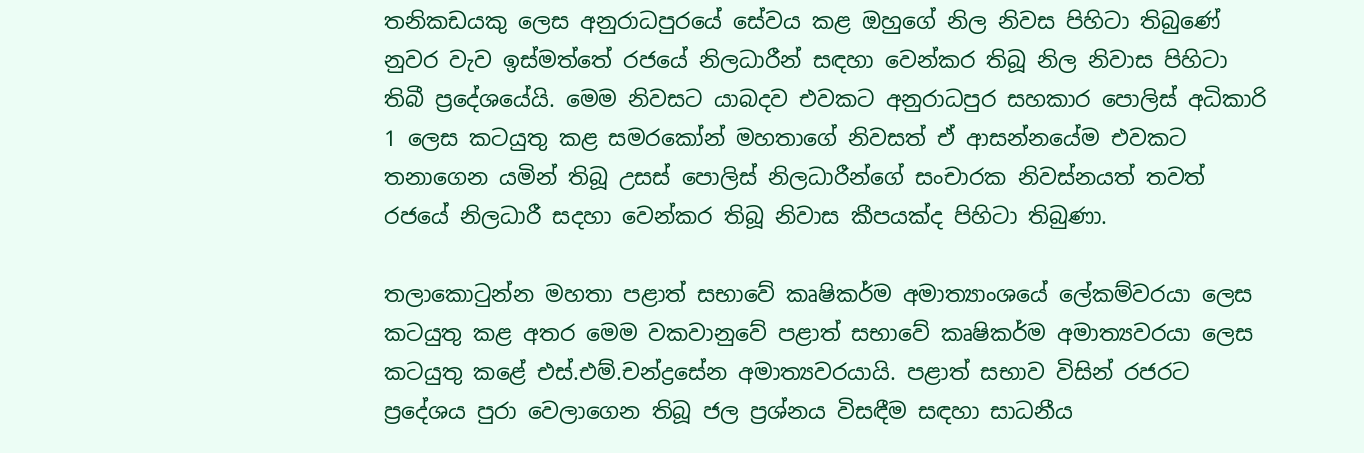තනිකඩයකු ලෙස අනුරාධපුරයේ සේවය කළ ඔහුගේ නිල නිවස පිහිටා තිබුණේ නුවර වැව ඉස්මත්තේ රජයේ නිලධාරීන් සඳහා වෙන්කර තිබූ නිල නිවාස පිහිටා තිබී ප්‍රදේශයේයි. මෙම නිවසට යාබදව එවකට අනුරාධපුර සහකාර පොලිස් අධිකාරි 1 ලෙස කටයුතු කළ සමරකෝන් මහතාගේ නිවසත් ඒ ආසන්නයේම එවකට තනාගෙන යමින් තිබූ උසස් පොලිස් නිලධාරීන්ගේ සංචාරක නිවස්නයත් තවත් රජයේ නිලධාරී සදහා වෙන්කර තිබූ නිවාස කීපයක්ද පිහිටා තිබුණා.

තලාකොටුන්න මහතා පළාත් සභාවේ කෘෂිකර්ම අමාත්‍යාංශයේ ලේකම්වරයා ලෙස කටයුතු කළ අතර මෙම වකවානුවේ පළාත් සභාවේ කෘෂිකර්ම අමාත්‍යවරයා ලෙස කටයුතු කළේ එස්.එම්.චන්ද්‍රසේන අමාත්‍යවරයායි. පළාත් සභාව විසින් රජරට ප්‍රදේශය පුරා වෙලාගෙන තිබූ ජල ප්‍රශ්නය විසඳීම සඳහා සාධනීය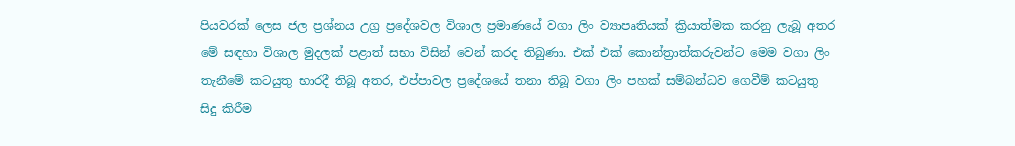පියවරක් ලෙස ජල ප්‍රශ්නය උග්‍ර ප්‍රදේශවල විශාල ප්‍රමාණයේ වගා ලිං ව්‍යාපෘතියක් ක්‍රියාත්මක කරනු ලැබූ අතර මේ සඳහා විශාල මුදලක් පළාත් සභා විසින් වෙන් කරද තිබුණා. එක් එක් කොන්ත්‍රාත්කරුවන්ට මෙම වගා ලිං තැනීමේ කටයුතු භාරදී තිබූ අතර, එප්පාවල ප්‍රදේශයේ තනා තිබූ වගා ලිං පහක් සම්බන්ධව ගෙවීම් කටයුතු සිදු කිරීම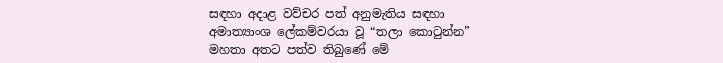සඳහා අදාළ වව්චර පත් අනුමැතිය සඳහා අමාත්‍යාංශ ලේකම්වරයා වූ “තලා කොටුන්න” මහතා අතට පත්ව තිබුණේ මේ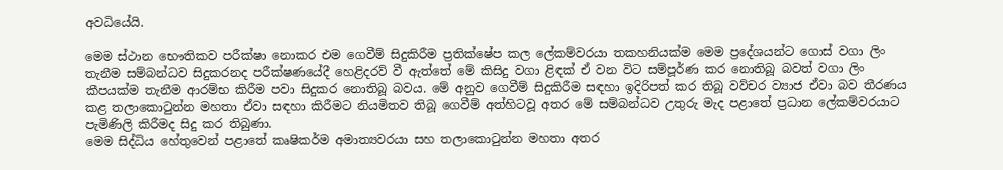අවධියේයි.

මෙම ස්ථාන භෞතිකව පරීක්ෂා නොකර එම ගෙවීම් සිදුකිරීම ප්‍රතික්ෂේප කල ලේකම්වරයා තකහනියක්ම මෙම ප්‍රදේශයන්ට ගොස් වගා ලිං තැනීම සම්බන්ධව සිදුකරනද පරීක්ෂණයේදී හෙළිදරව් වී ඇත්තේ මේ කිසිදු වගා ළිඳක් ඒ වන විට සම්පූර්ණ කර නොතිබූ බවත් වගා ලිං කීපයක්ම තැනීම ආරම්භ කිරීම පවා සිදුකර නොතිබූ බවය. මේ අනුව ගෙවීම් සිදුකිරීම සඳහා ඉදිරිපත් කර තිබූ වව්චර ව්‍යාජ ඒවා බව තීරණය කළ තලාකොටුන්න මහතා ඒවා සඳහා කිරීමට නියමිතව තිබූ ගෙවීම් අත්හිටවූ අතර මේ සම්බන්ධව උතුරු මැද පළාතේ ප්‍රධාන ලේකම්වරයාට පැමිණිලි කිරීමද සිදු කර තිබුණා.
මෙම සිද්ධිය හේතුවෙන් පළාතේ කෘෂිකර්ම අමාත්‍යවරයා සහ තලාකොටුන්න මහතා අතර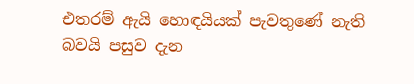එතරම් ඇයි හොඳයියක් පැවතුණේ නැති බවයි පසුව දැන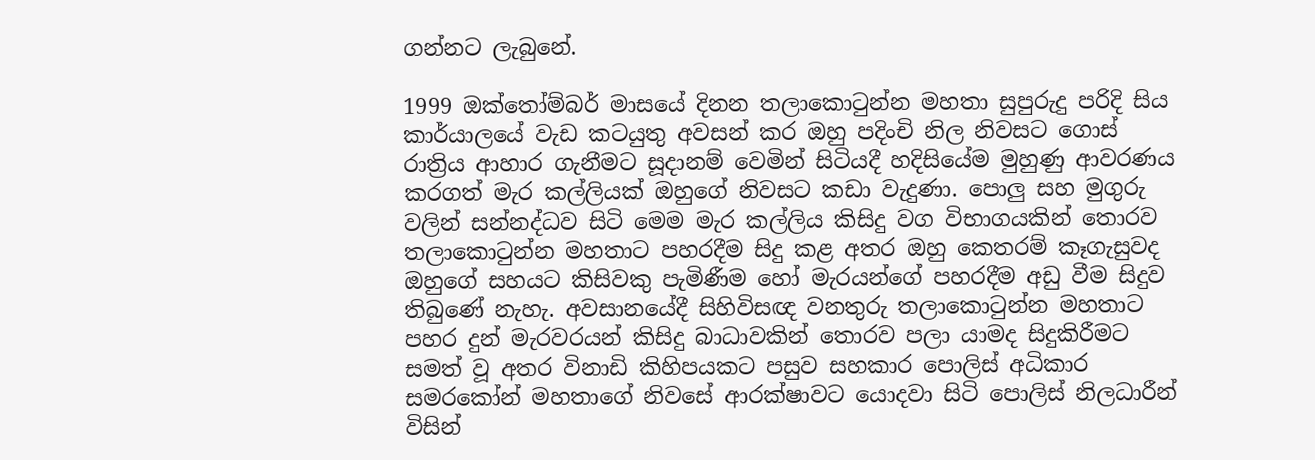ගන්නට ලැබුනේ.

1999 ඔක්තෝම්බර් මාසයේ දිනන තලාකොටුන්න මහතා සුපුරුදු පරිදි සිය කාර්යාලයේ වැඩ කටයුතු අවසන් කර ඔහු පදිංචි නිල නිවසට ගොස් රාත්‍රිය ආහාර ගැනීමට සූදානම් වෙමින් සිටියදී හදිසියේම මුහුණු ආවරණය කරගත් මැර කල්ලියක් ඔහුගේ නිවසට කඩා වැදුණා. පොලු සහ මුගුරු වලින් සන්නද්ධව සිටි මෙම මැර කල්ලිය කිසිදු වග විභාගයකින් තොරව තලාකොටුන්න මහතාට පහරදීම සිදු කළ අතර ඔහු කෙතරම් කෑගැසුවද ඔහුගේ සහයට කිසිවකු පැමිණීම හෝ මැරයන්ගේ පහරදීම අඩු වීම සිදුව තිබුණේ නැහැ. අවසානයේදී සිහිවිසඥ වනතුරු තලාකොටුන්න මහතාට පහර දුන් මැරවරයන් කිසිදු බාධාවකින් තොරව පලා යාමද සිදුකිරීමට සමත් වූ අතර විනාඩි කිහිපයකට පසුව සහකාර පොලිස් අධිකාර සමරකෝන් මහතාගේ නිවසේ ආරක්ෂාවට යොදවා සිටි පොලිස් නිලධාරීන් විසින්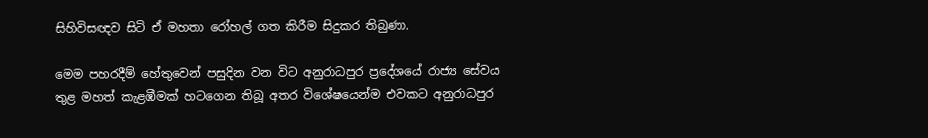සිහිවිසඥව සිටි ඒ මහතා රෝහල් ගත කිරීම සිදුකර තිබුණා.

මෙම පහරදීම් හේතුවෙන් පසුදින වන විට ‍අනුරාධපුර ප්‍රදේශයේ රාජ්‍ය සේවය තුළ මහත් කැළඹීමක් හටගෙන තිබූ අතර විශේෂයෙන්ම එවකට අනුරාධපුර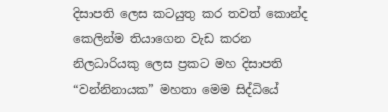දිසාපති ලෙස කටයුතු කර තවත් කොන්ද කෙලින්ම තියාගෙන වැඩ කරන නිලධාරියකු ලෙස ප්‍රකට මහ දිසාපති “වන්නිනායක” මහතා මෙම සිද්ධියේ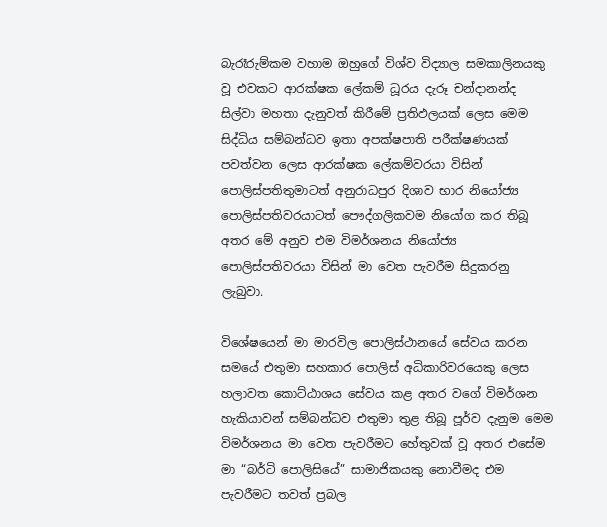බැරෑරුම්කම වහාම ඔහුගේ විශ්ව විද්‍යාල සමකාලිනයකු වූ එවකට ආරක්ෂක ලේකම් ධූරය දැරූ චන්දානන්ද සිල්වා මහතා දැනුවත් කිරීමේ ප්‍රතිඵලයක් ලෙස මෙම සිද්ධිය සම්බන්ධව ඉතා අපක්ෂපාති පරීක්ෂණයක් පවත්වන ලෙස ආරක්ෂක ලේකම්වරයා විසින් පොලිස්පතිතුමාටත් අනුරාධපුර දිශාව භාර නියෝජ්‍ය පොලිස්පතිවරයාටත් පෞද්ගලිකවම නියෝග කර තිබූ අතර මේ අනුව එම විමර්ශනය නියෝජ්‍ය පොලිස්පතිවරයා විසින් මා වෙත පැවරීම සිදුකරනු ලැබුවා.

විශේෂයෙන් මා මාරවිල පොලිස්ථානයේ සේවය කරන සමයේ එතුමා සහකාර පොලිස් අධිකාරිවරයෙකු ලෙස හලාවත කොට්ඨාශය සේවය කළ අතර වගේ විමර්ශන හැකියාවන් සම්බන්ධව එතුමා තුළ තිබූ පූර්ව දැනුම මෙම විමර්ශනය මා වෙත පැවරීමට හේතුවක් වූ අතර එසේම මා “බර්ටි පොලිසියේ” සාමාජිකයකු නොවීමද එම පැවරීමට තවත් ප්‍රබල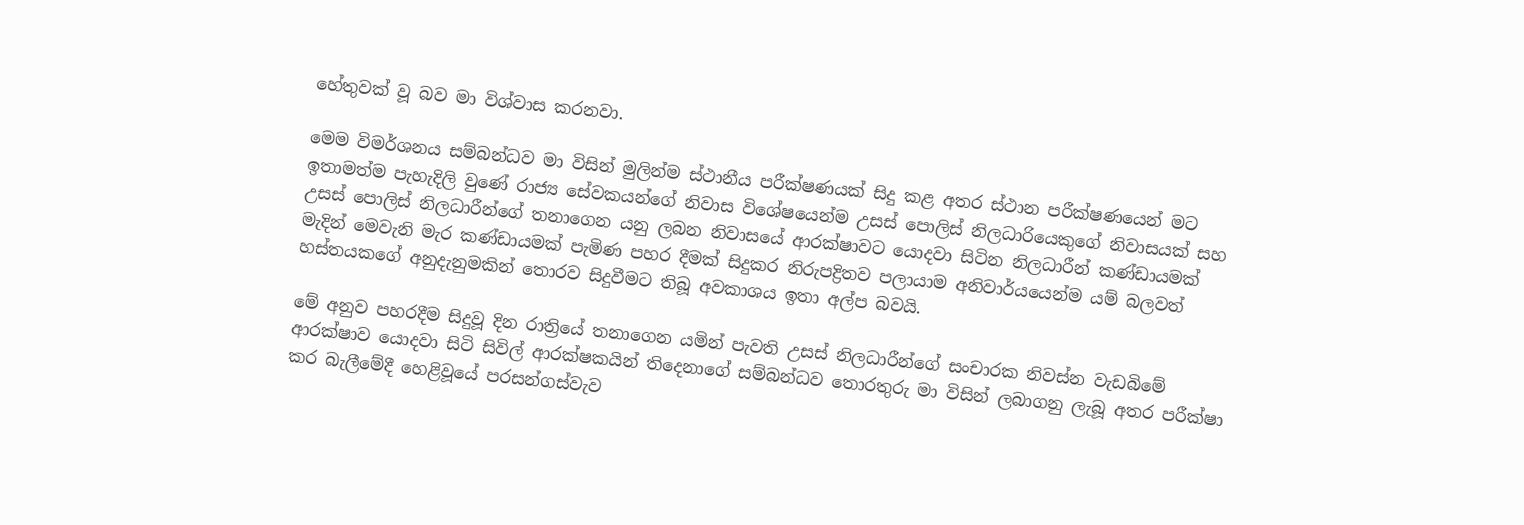හේතුවක් වූ බව මා විශ්වාස කරනවා.

මෙම විමර්ශනය සම්බන්ධව මා විසින් මුලින්ම ස්ථානීය පරීක්ෂණයක් සිදු කළ අතර ස්ථාන පරීක්ෂණයෙන් මට ඉතාමත්ම පැහැදිලි වුණේ රාජ්‍ය සේවකයන්ගේ නිවාස විශේෂයෙන්ම උසස් පොලිස් නිලධාරියෙකුගේ නිවාසයක් සහ උසස් පොලිස් නිලධාරීන්ගේ තනාගෙන යනු ලබන නිවාසයේ ආරක්ෂාවට යොදවා සිටින නිලධාරීන් කණ්ඩායමක් මැදින් මෙවැනි මැර කණ්ඩායමක් පැමිණ පහර දීමක් සිදුකර නිරුපද්‍රිතව පලායාම අනිවාර්යයෙන්ම යම් බලවත් හස්තයකගේ අනුදැනුමකින් තොරව සිදුවීමට තිබූ අවකාශය ඉතා අල්ප බවයි.

මේ අනුව පහරදීම සිදුවූ දින රාත්‍රියේ තනාගෙන යමින් පැවති උසස් නිලධාරීන්ගේ සංචාරක නිවස්න වැඩබිමේ ආරක්ෂාව යොදවා සිටි සිවිල් ආරක්ෂකයින් තිදෙනාගේ සම්බන්ධව තොරතුරු මා විසින් ලබාගනු ලැබූ අතර පරීක්ෂා කර බැලීමේදී හෙළිවූයේ පරසන්ගස්වැව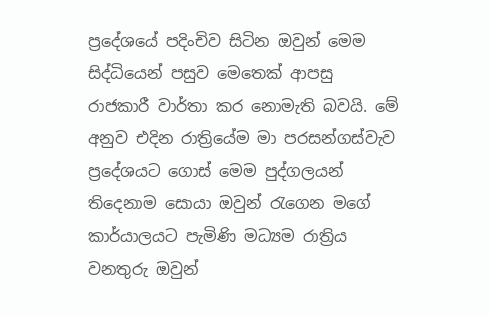ප්‍රදේශයේ පදිංචිව සිටින ඔවුන් මෙම සිද්ධියෙන් පසුව මෙතෙක් ආපසු රාජකාරී වාර්තා කර නොමැති බවයි. මේ අනුව එදින රාත්‍රියේම මා පරසන්ගස්වැව ප්‍රදේශයට ගොස් මෙම පුද්ගලයන් තිදෙනාම සොයා ඔවුන් රැගෙන මගේ කාර්යාලයට පැමිණි මධ්‍යම රාත්‍රිය වනතුරු ඔවුන්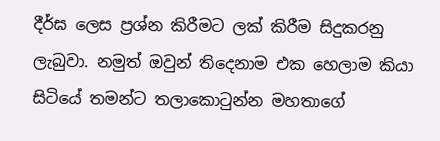දීර්ඝ ලෙස ප්‍රශ්න කිරීමට ලක් කිරීම සිදුකරනු ලැබුවා. නමුත් ඔවුන් තිදෙනාම එක හෙලාම කියා සිටියේ තමන්ට තලාකොටුන්න මහතාගේ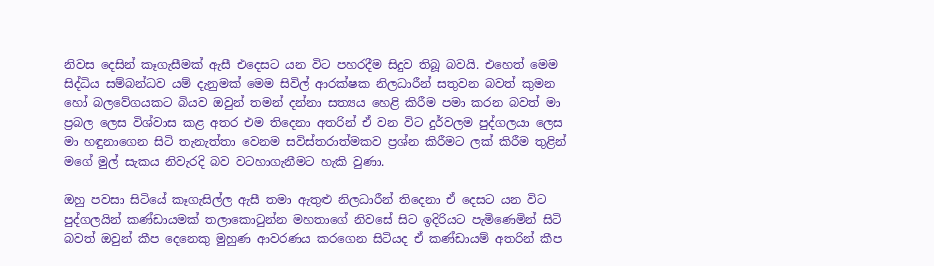නිවස දෙසින් කෑගැසීමක් ඇසී එදෙසට යන විට පහරදීම සිදුව තිබූ බවයි. එහෙත් මෙම සිද්ධිය සම්බන්ධව යම් දැනුමක් මෙම සිවිල් ආරක්ෂක නිලධාරීන් සතුවන බවත් කුමන හෝ බලවේගයකට බියව ඔවුන් තමන් දන්නා සත්‍යය හෙළි කිරීම පමා කරන බවත් මා ප්‍රබල ලෙස විශ්වාස කළ අතර එම තිදෙනා අතරින් ඒ වන විට දුර්වලම පුද්ගලයා ලෙස මා හඳුනාගෙන සිටි තැනැත්තා වෙනම සවිස්තරාත්මකව ප්‍රශ්න කිරීමට ලක් කිරීම තුළින් මගේ මුල් සැකය නිවැරදි බව වටහාගැනීමට හැකි වුණා.

ඔහු පවසා සිටියේ කෑගැසිල්ල ඇසී තමා ඇතුළු නිලධාරීන් තිදෙනා ඒ දෙසට යන විට පුද්ගලයින් කණ්ඩායමක් තලාකොටුන්න මහතාගේ නිවසේ සිට ඉදිරියට පැමිණෙමින් සිටි බවත් ඔවුන් කීප දෙනෙකු මුහුණ ආවරණය කරගෙන සිටියද ඒ කණ්ඩායම් අතරින් කීප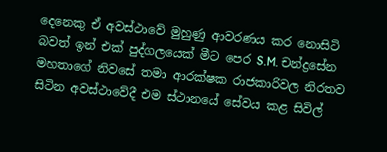දෙනෙකු ඒ අවස්ථාවේ මුහුණු ආවරණය කර නොසිටි බවත් ඉන් එක් පුද්ගලයෙක් මීට පෙර S.M. චන්ද්‍රසේන මහතාගේ නිවසේ තමා ආරක්ෂක රාජකාරිවල නිරතව සිටින අවස්ථාවේදී එම ස්ථානයේ සේවය කළ සිවිල්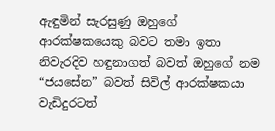ඇඳුමින් සැරසුණු ඔහුගේ ආරක්ෂකයෙකු බවට තමා ඉතා නිවැරදිව හඳුනාගත් බවත් ඔහුගේ නම “ජයසේන” බවත් සිවිල් ආරක්ෂකයා වැඩිදුරටත්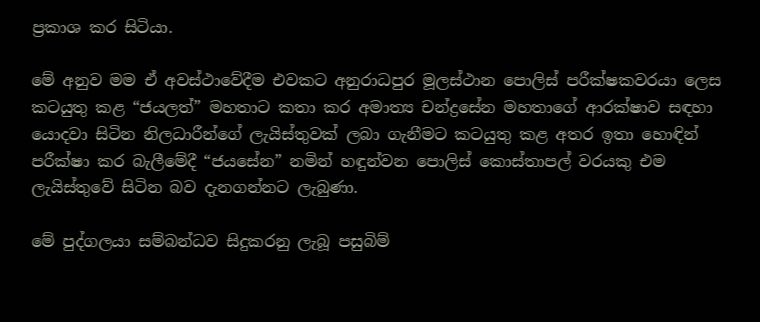ප්‍රකාශ කර සිටියා.

මේ අනුව මම ඒ අවස්ථාවේදීම එවකට අනුරාධපුර මූලස්ථාන පොලිස් පරීක්ෂකවරයා ලෙස කටයුතු කළ “ජයලත්” මහතාට කතා කර අමාත්‍ය චන්ද්‍රසේන මහතාගේ ආරක්ෂාව සඳහා යොදවා සිටින නිලධාරීන්ගේ ලැයිස්තුවක් ලබා ගැනීමට කටයුතු කළ අතර ඉතා හොඳින් පරීක්ෂා කර බැලීමේදී “ජයසේන” නමින් හඳුන්වන පොලිස් කොස්තාපල් වරයකු එම ලැයිස්තුවේ සිටින බව දැනගන්නට ලැබුණා.

මේ පුද්ගලයා සම්බන්ධව සිදුකරනු ලැබූ පසුබිම්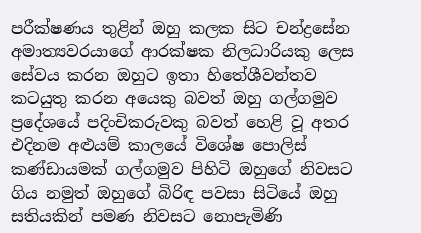පරීක්ෂණය තුළින් ඔහු කලක සිට චන්ද්‍රසේන අමාත්‍යවරයාගේ ආරක්ෂක නිලධාරියකු ලෙස සේවය කරන ඔහුට ඉතා හිතේශීවන්තව කටයුතු කරන අයෙකු බවත් ඔහු ගල්ගමුව ප්‍රදේශයේ පදිංචිකරුවකු බවත් හෙළි වූ අතර එදිනම අළුයම් කාලයේ විශේෂ පොලිස්‌ කණ්ඩායමක් ගල්ගමුව පිහිටි ඔහුගේ නිවසට ගිය නමුත් ඔහුගේ බිරිඳ පවසා සිටියේ ඔහු සතියකින් පමණ නිවසට නොපැමිණි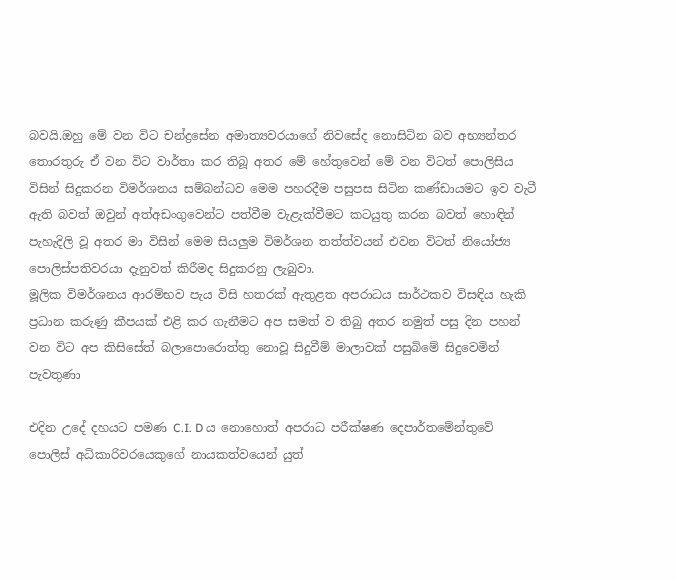බවයි.ඔහු මේ වන විට චන්ද්‍රසේන අමාත්‍යවරයාගේ නිවසේද නොසිටින බව අභ්‍යන්තර තොරතුරු ඒ වන විට වාර්තා කර තිබූ අතර මේ හේතුවෙන් මේ වන විටත් පොලිසිය විසින් සිදුකරන විමර්ශනය සම්බන්ධව මෙම පහරදීම පසුපස සිටින කණ්ඩායමට ඉව වැටී ඇති බවත් ඔවුන් අත්අඩංගුවෙන්ට පත්වීම වැළැක්වීමට කටයුතු කරන බවත් හොඳින් පැහැදිලි වූ අතර මා විසින් මෙම සියලුම විමර්ශන තත්ත්වයන් එවන විටත් නියෝජ්‍ය පොලිස්පතිවරයා දැනුවත් කිරීමද සිදුකරනු ලැබුවා.
මූලික විමර්ශනය ආරම්භව පැය විසි හතරක් ඇතුළත අපරාධය සාර්ථකව විසඳිය හැකි ප්‍රධාන කරුණු කීපයක් එළි කර ගැනීමට අප සමත් ව තිබු අතර නමුත් පසු දින පහන් වන විට අප කිසිසේත් බලාපොරොත්තු නොවූ සිදුවීම් මාලාවක් පසුබිමේ සිදුවෙමින් පැවතුණා

එදින උදේ දහයට පමණ C.I. D ය නොහොත් අපරාධ පරීක්ෂණ දෙපාර්තමේන්තුවේ පොලිස් අධිකාරිවරයෙකුගේ නායකත්වයෙන් යුත්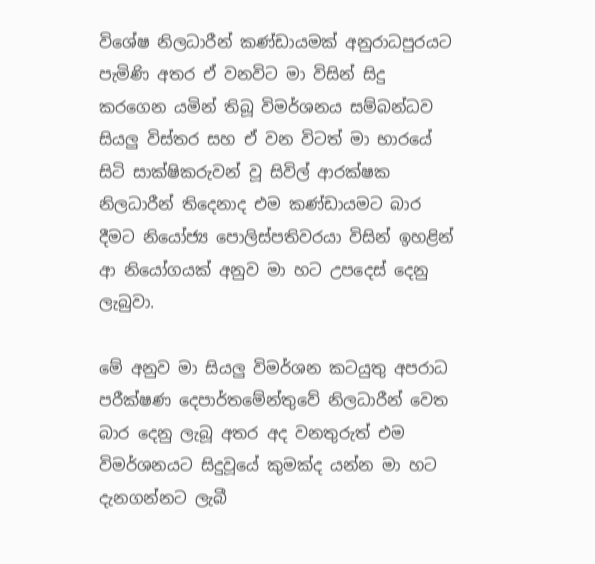විශේෂ නිලධාරීන් කණ්ඩායමක් අනුරාධපුරයට පැමිණි අතර ඒ වනවිට මා විසින් සිදු කරගෙන යමින් තිබූ විමර්ශනය සම්බන්ධව සියලු විස්තර සහ ඒ වන විටත් මා භාරයේ සිටි සාක්ෂිකරුවන් වූ සිවිල් ආරක්ෂක නිලධාරීන් තිදෙනාද එම කණ්ඩායමට බාර දීමට නියෝජ්‍ය පොලිස්පතිවරයා විසින් ඉහළින් ආ නියෝගයක් අනුව මා හට උපදෙස් දෙනු ලැබුවා.

මේ අනුව මා සියලු විමර්ශන කටයුතු අපරාධ පරීක්ෂණ දෙපාර්තමේන්තුවේ නිලධාරීන් වෙත බාර දෙනු ලැබූ අතර අද වනතුරුත් එම විමර්ශනයට සිදුවූයේ කුමක්ද යන්න මා හට දැනගන්නට ලැබී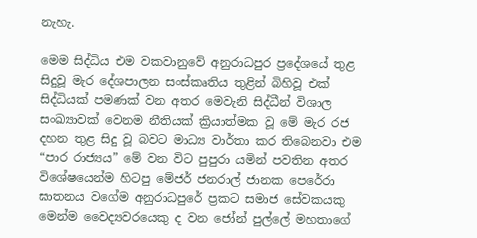නැහැ.

මෙම සිද්ධිය එම වකවානුවේ අනුරාධපුර ප්‍රදේශයේ තුළ සිදුවූ මැර දේශපාලන සංස්කෘතිය තුළින් බිහිවූ එක් සිද්ධියක් පමණක් වන අතර මෙවැනි සිද්ධීන් විශාල සංඛ්‍යාවක් වෙනම නීතියක් ක්‍රියාත්මක වූ මේ මැර රජ දහන තුළ සිදු වූ බවට මාධ්‍ය වාර්තා කර තිබෙනවා එම “පාර රාජ්‍යය” මේ වන විට පුපුරා යමින් පවතින අතර විශේෂයෙන්ම හිටපු මේජර් ජනරාල් ජානක පෙරේරා ඝාතනය වගේම අනුරාධපුරේ ප්‍රකට සමාජ සේවකයකු මෙන්ම වෛද්‍යවරයෙකු ද වන ජෝන් පුල්ලේ මහතාගේ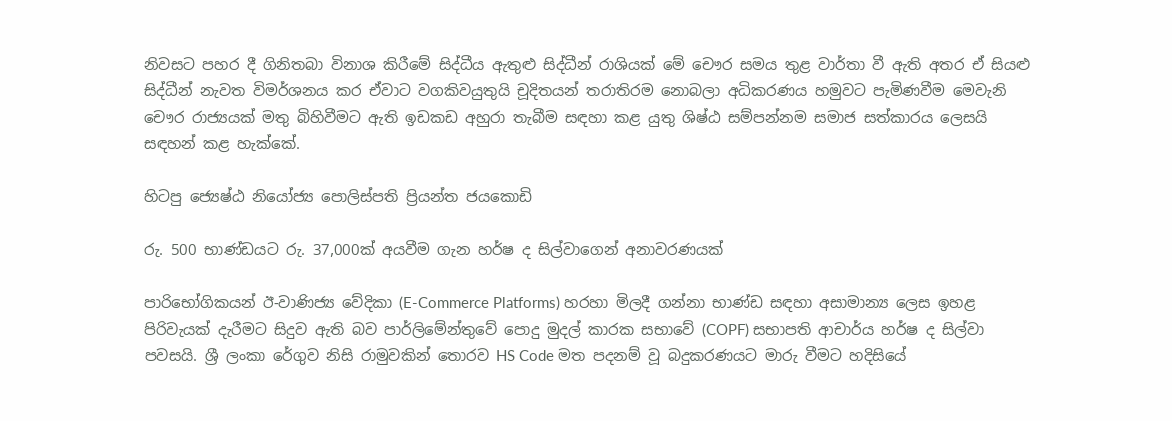නිවසට පහර දී ගිනිතබා විනාශ කිරීමේ සිද්ධීය ඇතුළු සිද්ධීන් රාශියක් මේ චෞර සමය තුළ වාර්තා වී ඇති අතර ඒ සියළු සිද්ධීන් නැවත විමර්ශනය කර ඒවාට වගකිවයුතුයි චූදිතයන් තරාතිරම නොබලා අධිකරණය හමුවට පැමිණවීම මෙවැනි චෞර රාජ්‍යයක් මතු බිහිවීමට ඇති ඉඩකඩ අහුරා තැබීම සඳහා කළ යුතු ශිෂ්ඨ සම්පන්නම සමාජ සත්කාරය ලෙසයි සඳහන් කළ හැක්කේ.

හිටපු ජ්‍යෙෂ්ඨ නියෝජ්‍ය පොලිස්පති ප්‍රියන්ත ජයකොඩි

රු. 500 භාණ්ඩයට රු. 37,000ක් අයවීම ගැන හර්ෂ ද සිල්වාගෙන් අනාවරණයක්

පාරිභෝගිකයන් ඊ-වාණිජ්‍ය වේදිකා (E-Commerce Platforms) හරහා මිලදී ගන්නා භාණ්ඩ සඳහා අසාමාන්‍ය ලෙස ඉහළ පිරිවැයක් දැරීමට සිදුව ඇති බව පාර්ලිමේන්තුවේ පොදු මුදල් කාරක සභාවේ (COPF) සභාපති ආචාර්ය හර්ෂ ද සිල්වා පවසයි. ශ්‍රී ලංකා රේගුව නිසි රාමුවකින් තොරව HS Code මත පදනම් වූ බදුකරණයට මාරු වීමට හදිසියේ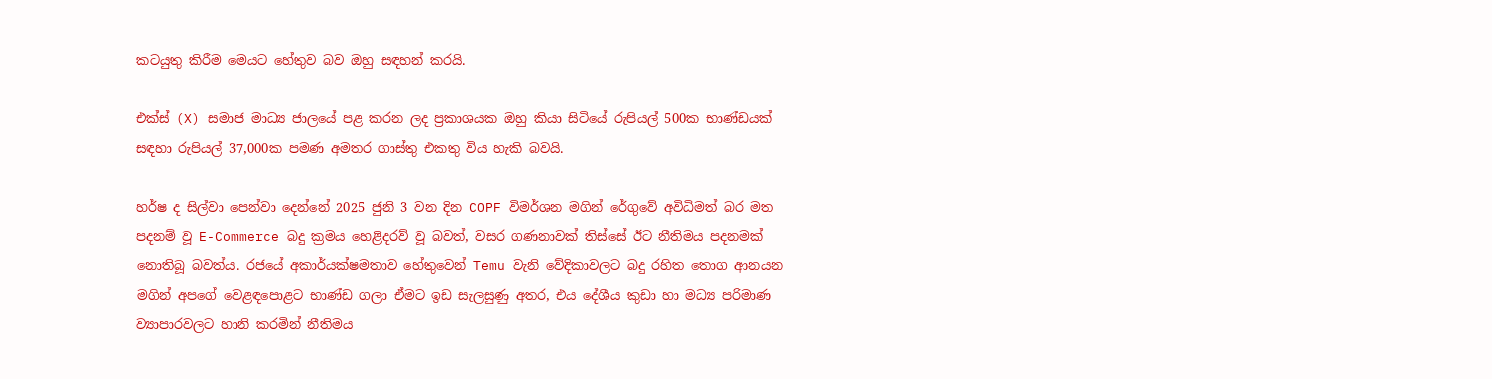කටයුතු කිරීම මෙයට හේතුව බව ඔහු සඳහන් කරයි.

එක්ස් (X) සමාජ මාධ්‍ය ජාලයේ පළ කරන ලද ප්‍රකාශයක ඔහු කියා සිටියේ රුපියල් 500ක භාණ්ඩයක් සඳහා රුපියල් 37,000ක පමණ අමතර ගාස්තු එකතු විය හැකි බවයි.

හර්ෂ ද සිල්වා පෙන්වා දෙන්නේ 2025 ජුනි 3 වන දින COPF විමර්ශන මගින් රේගුවේ අවිධිමත් බර මත පදනම් වූ E-Commerce බදු ක්‍රමය හෙළිදරව් වූ බවත්, වසර ගණනාවක් තිස්සේ ඊට නීතිමය පදනමක් නොතිබූ බවත්ය. රජයේ අකාර්යක්ෂමතාව හේතුවෙන් Temu වැනි වේදිකාවලට බදු රහිත තොග ආනයන මගින් අපගේ වෙළඳපොළට භාණ්ඩ ගලා ඒමට ඉඩ සැලසුණු අතර, එය දේශීය කුඩා හා මධ්‍ය පරිමාණ ව්‍යාපාරවලට හානි කරමින් නීතිමය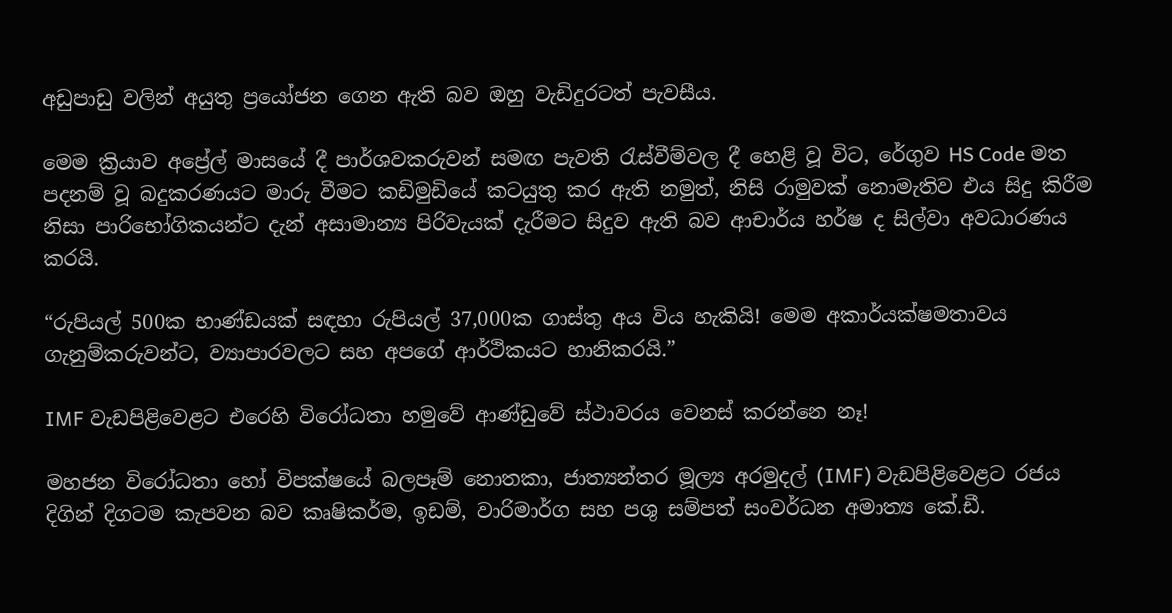අඩුපාඩු වලින් අයුතු ප්‍රයෝජන ගෙන ඇති බව ඔහු වැඩිදුරටත් පැවසීය.

මෙම ක්‍රියාව අප්‍රේල් මාසයේ දී පාර්ශවකරුවන් සමඟ පැවති රැස්වීම්වල දී හෙළි වූ විට, රේගුව HS Code මත පදනම් වූ බදුකරණයට මාරු වීමට කඩිමුඩියේ කටයුතු කර ඇති නමුත්, නිසි රාමුවක් නොමැතිව එය සිදු කිරීම නිසා පාරිභෝගිකයන්ට දැන් අසාමාන්‍ය පිරිවැයක් දැරීමට සිදුව ඇති බව ආචාර්ය හර්ෂ ද සිල්වා අවධාරණය කරයි.

“රුපියල් 500ක භාණ්ඩයක් සඳහා රුපියල් 37,000ක ගාස්තු අය විය හැකියි! මෙම අකාර්යක්ෂමතාවය ගැනුම්කරුවන්ට, ව්‍යාපාරවලට සහ අපගේ ආර්ථිකයට හානිකරයි.”

IMF වැඩපිළිවෙළට එරෙහි විරෝධතා හමුවේ ආණ්ඩුවේ ස්ථාවරය වෙනස් කරන්නෙ නෑ!

මහජන විරෝධතා හෝ විපක්ෂයේ බලපෑම් නොතකා, ජාත්‍යන්තර මූල්‍ය අරමුදල් (IMF) වැඩපිළිවෙළට රජය දිගින් දිගටම කැපවන බව කෘෂිකර්ම, ඉඩම්, වාරිමාර්ග සහ පශු සම්පත් සංවර්ධන අමාත්‍ය කේ.ඩී.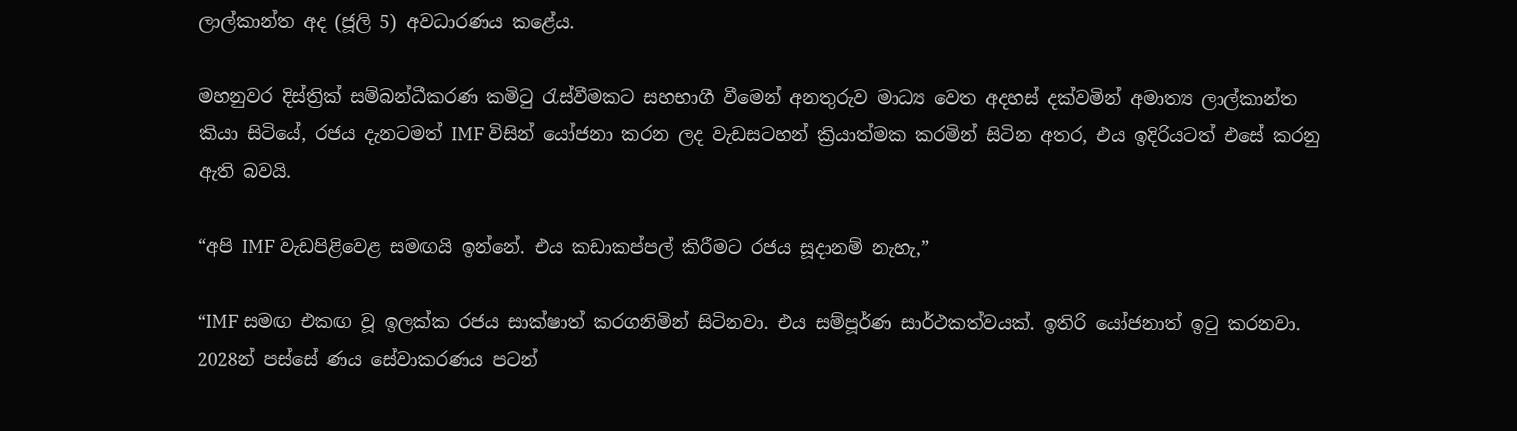ලාල්කාන්ත අද (ජූලි 5) අවධාරණය කළේය.

මහනුවර දිස්ත්‍රික් සම්බන්ධීකරණ කමිටු රැස්වීමකට සහභාගී වීමෙන් අනතුරුව මාධ්‍ය වෙත අදහස් දක්වමින් අමාත්‍ය ලාල්කාන්ත කියා සිටියේ, රජය දැනටමත් IMF විසින් යෝජනා කරන ලද වැඩසටහන් ක්‍රියාත්මක කරමින් සිටින අතර, එය ඉදිරියටත් එසේ කරනු ඇති බවයි.

“අපි IMF වැඩපිළිවෙළ සමඟයි ඉන්නේ. එය කඩාකප්පල් කිරීමට රජය සූදානම් නැහැ,”

“IMF සමඟ එකඟ වූ ඉලක්ක රජය සාක්ෂාත් කරගනිමින් සිටිනවා. එය සම්පූර්ණ සාර්ථකත්වයක්. ඉතිරි යෝජනාත් ඉටු කරනවා. 2028න් පස්සේ ණය සේවාකරණය පටන්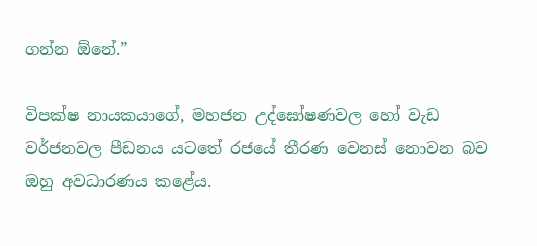ගන්න ඕනේ.”

විපක්ෂ නායකයාගේ, මහජන උද්ඝෝෂණවල හෝ වැඩ වර්ජනවල පීඩනය යටතේ රජයේ තීරණ වෙනස් නොවන බව ඔහු අවධාරණය කළේය.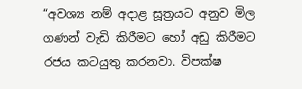“අවශ්‍ය නම් අදාළ සූත්‍රයට අනුව මිල ගණන් වැඩි කිරීමට හෝ අඩු කිරීමට රජය කටයුතු කරනවා. විපක්ෂ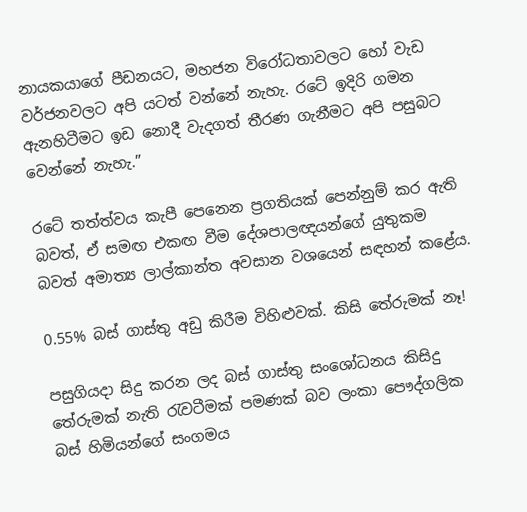නායකයාගේ පීඩනයට, මහජන විරෝධතාවලට හෝ වැඩ වර්ජනවලට අපි යටත් වන්නේ නැහැ. රටේ ඉදිරි ගමන ඇනහිටීමට ඉඩ නොදී වැදගත් තීරණ ගැනීමට අපි පසුබට වෙන්නේ නැහැ.”

රටේ තත්ත්වය කැපී පෙනෙන ප්‍රගතියක් පෙන්නුම් කර ඇති බවත්, ඒ සමඟ එකඟ වීම දේශපාලඥයන්ගේ යුතුකම බවත් අමාත්‍ය ලාල්කාන්ත අවසාන වශයෙන් සඳහන් කළේය.

0.55% බස් ගාස්තු අඩු කිරීම විහිළුවක්. කිසි තේරුමක් නෑ!

පසුගියදා සිදු කරන ලද බස් ගාස්තු සංශෝධනය කිසිදු තේරුමක් නැති රැවටීමක් පමණක් බව ලංකා පෞද්ගලික බස් හිමියන්ගේ සංගමය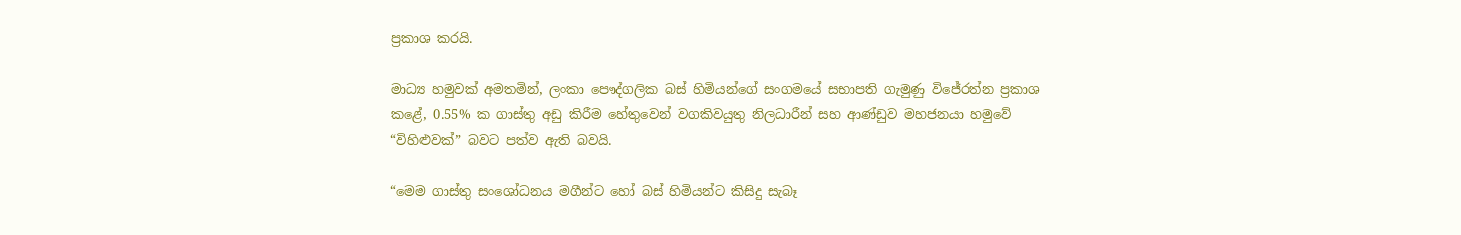ප්‍රකාශ කරයි.

මාධ්‍ය හමුවක් අමතමින්, ලංකා පෞද්ගලික බස් හිමියන්ගේ සංගමයේ සභාපති ගැමුණු විජේරත්න ප්‍රකාශ කළේ, 0.55% ක ගාස්තු අඩු කිරීම හේතුවෙන් වගකිවයුතු නිලධාරීන් සහ ආණ්ඩුව මහජනයා හමුවේ “විහිළුවක්” බවට පත්ව ඇති බවයි.

“මෙම ගාස්තු සංශෝධනය මගීන්ට හෝ බස් හිමියන්ට කිසිදු සැබෑ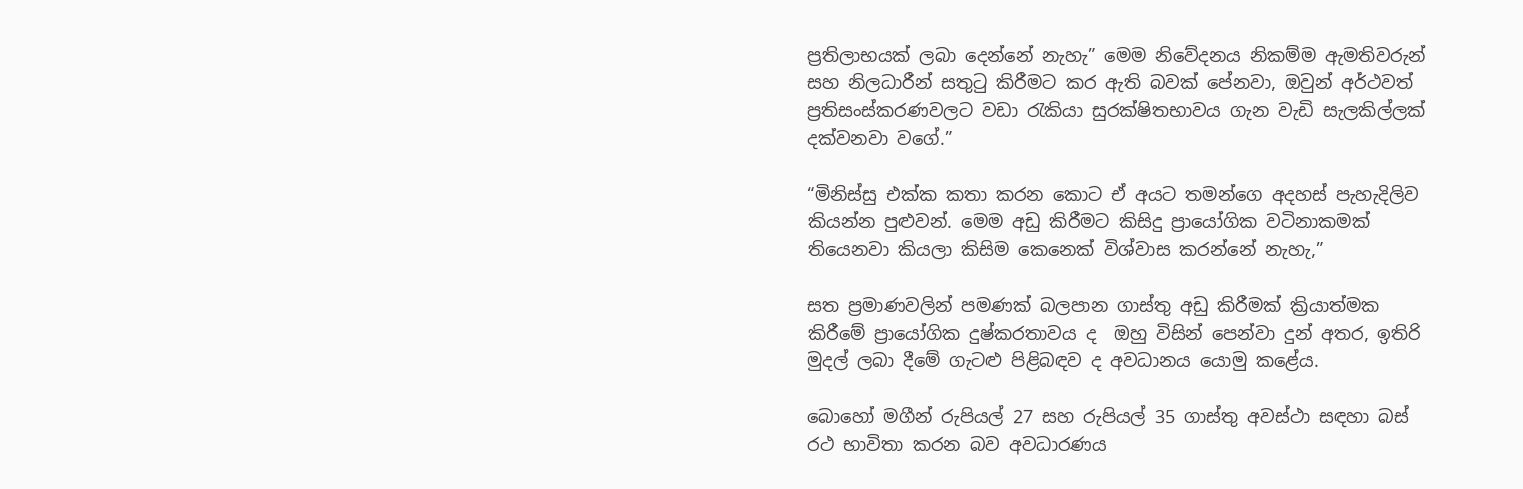ප්‍රතිලාභයක් ලබා දෙන්නේ නැහැ” මෙම නිවේදනය නිකම්ම ඇමතිවරුන් සහ නිලධාරීන් සතුටු කිරීමට කර ඇති බවක් පේනවා, ඔවුන් අර්ථවත් ප්‍රතිසංස්කරණවලට වඩා රැකියා සුරක්ෂිතභාවය ගැන වැඩි සැලකිල්ලක් දක්වනවා වගේ.”

“මිනිස්සු එක්ක කතා කරන කොට ඒ අයට තමන්ගෙ අදහස් පැහැදිලිව කියන්න පුළුවන්. මෙම අඩු කිරීමට කිසිදු ප්‍රායෝගික වටිනාකමක් තියෙනවා කියලා කිසිම කෙනෙක් විශ්වාස කරන්නේ නැහැ,”

සත ප්‍රමාණවලින් පමණක් බලපාන ගාස්තු අඩු කිරීමක් ක්‍රියාත්මක කිරීමේ ප්‍රායෝගික දුෂ්කරතාවය ද  ඔහු විසින් පෙන්වා දුන් අතර, ඉතිරි මුදල් ලබා දීමේ ගැටළු පිළිබඳව ද අවධානය යොමු කළේය.

බොහෝ මගීන් රුපියල් 27 සහ රුපියල් 35 ගාස්තු අවස්ථා සඳහා බස් රථ භාවිතා කරන බව අවධාරණය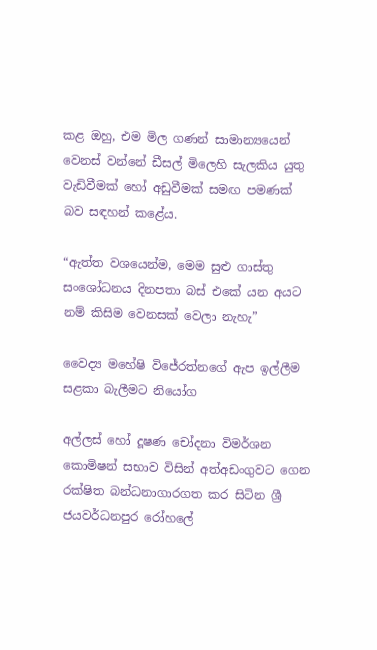කළ ඔහු, එම මිල ගණන් සාමාන්‍යයෙන් වෙනස් වන්නේ ඩීසල් මිලෙහි සැලකිය යුතු වැඩිවීමක් හෝ අඩුවීමක් සමඟ පමණක් බව සඳහන් කළේය.

“ඇත්ත වශයෙන්ම, මෙම සුළු ගාස්තු සංශෝධනය දිනපතා බස් එකේ යන අයට නම් කිසිම වෙනසක් වෙලා නැහැ”

වෛද්‍ය මහේෂි විජේරත්නගේ ඇප ඉල්ලීම සළකා බැලීමට නියෝග

අල්ලස් හෝ දූෂණ චෝදනා විමර්ශන කොමිෂන් සභාව විසින් අත්අඩංගුවට ගෙන රක්ෂිත බන්ධනාගාරගත කර සිටින ශ්‍රී ජයවර්ධනපුර රෝහලේ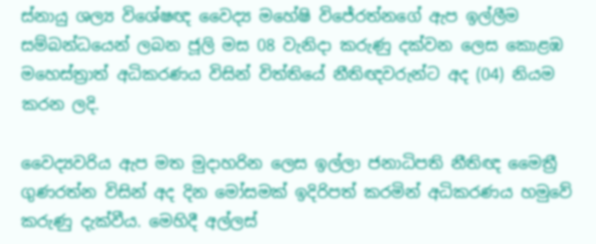ස්නායු ශල්‍ය විශේෂඥ වෛද්‍ය මහේෂි විජේරත්නගේ ඇප ඉල්ලීම සම්බන්ධයෙන් ලබන ජූලි මස 08 වැනිදා කරුණු දක්වන ලෙස කොළඹ මහෙස්ත්‍රාත් අධිකරණය විසින් විත්තියේ නීතිඥවරුන්ට අද (04) නියම කරන ලදි.

වෛද්‍යවරිය ඇප මත මුදාහරින ලෙස ඉල්ලා ජනාධිපති නීතිඥ මෛත්‍රී ගුණරත්න විසින් අද දින මෝසමක් ඉදිරිපත් කරමින් අධිකරණය හමුවේ කරුණු දැක්වීය. මෙහිදී අල්ලස්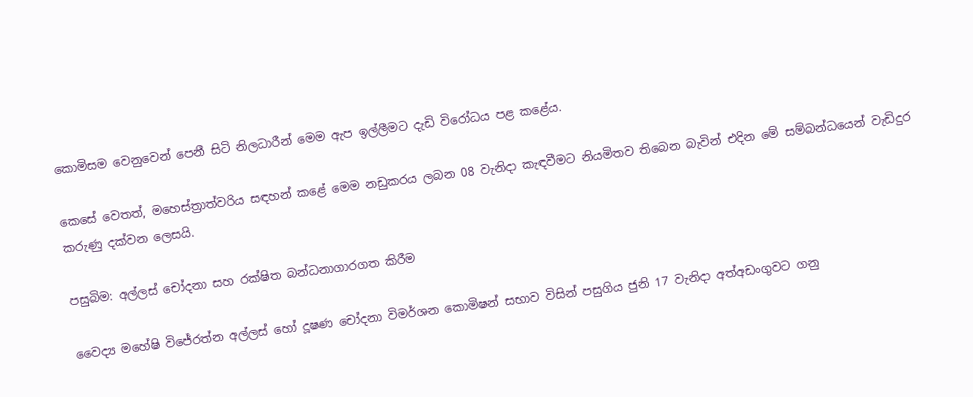කොමිසම වෙනුවෙන් පෙනී සිටි නිලධාරීන් මෙම ඇප ඉල්ලීමට දැඩි විරෝධය පළ කළේය.

කෙසේ වෙතත්, මහෙස්ත්‍රාත්වරිය සඳහන් කළේ මෙම නඩුකරය ලබන 08 වැනිදා කැඳවීමට නියමිතව තිබෙන බැවින් එදින මේ සම්බන්ධයෙන් වැඩිදුර කරුණු දක්වන ලෙසයි.

පසුබිම: අල්ලස් චෝදනා සහ රක්ෂිත බන්ධනාගාරගත කිරීම

වෛද්‍ය මහේෂි විජේරත්න අල්ලස් හෝ දූෂණ චෝදනා විමර්ශන කොමිෂන් සභාව විසින් පසුගිය ජුනි 17 වැනිදා අත්අඩංගුවට ගනු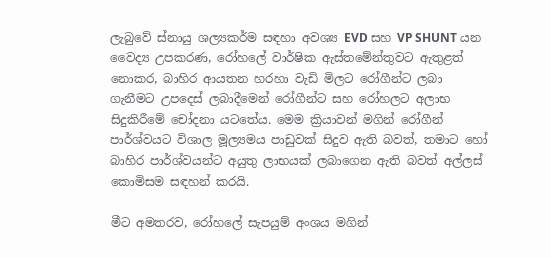ලැබුවේ ස්නායු ශල්‍යකර්ම සඳහා අවශ්‍ය EVD සහ VP SHUNT යන වෛද්‍ය උපකරණ, රෝහලේ වාර්ෂික ඇස්තමේන්තුවට ඇතුළත් නොකර, බාහිර ආයතන හරහා වැඩි මිලට රෝගීන්ට ලබා ගැනීමට උපදෙස් ලබාදීමෙන් රෝගීන්ට සහ රෝහලට අලාභ සිදුකිරීමේ චෝදනා යටතේය. මෙම ක්‍රියාවන් මගින් රෝගීන් පාර්ශ්වයට විශාල මූල්‍යමය පාඩුවක් සිදුව ඇති බවත්, තමාට හෝ බාහිර පාර්ශ්වයන්ට අයුතු ලාභයක් ලබාගෙන ඇති බවත් අල්ලස් කොමිසම සඳහන් කරයි.

මීට අමතරව, රෝහලේ සැපයුම් අංශය මගින්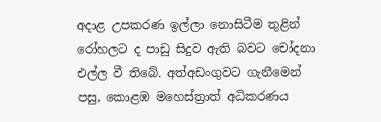අදාළ උපකරණ ඉල්ලා නොසිටීම තුළින් රෝහලට ද පාඩු සිදුව ඇති බවට චෝදනා එල්ල වී තිබේ. අත්අඩංගුවට ගැනීමෙන් පසු, කොළඹ මහෙස්ත්‍රාත් අධිකරණය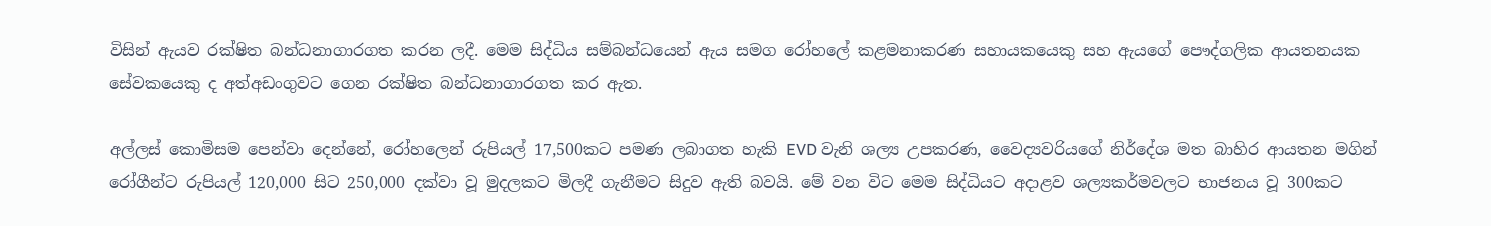විසින් ඇයව රක්ෂිත බන්ධනාගාරගත කරන ලදී. මෙම සිද්ධිය සම්බන්ධයෙන් ඇය සමග රෝහලේ කළමනාකරණ සහායකයෙකු සහ ඇයගේ පෞද්ගලික ආයතනයක සේවකයෙකු ද අත්අඩංගුවට ගෙන රක්ෂිත බන්ධනාගාරගත කර ඇත.

අල්ලස් කොමිසම පෙන්වා දෙන්නේ, රෝහලෙන් රුපියල් 17,500කට පමණ ලබාගත හැකි EVD වැනි ශල්‍ය උපකරණ, වෛද්‍යවරියගේ නිර්දේශ මත බාහිර ආයතන මගින් රෝගීන්ට රුපියල් 120,000 සිට 250,000 දක්වා වූ මුදලකට මිලදී ගැනීමට සිදුව ඇති බවයි. මේ වන විට මෙම සිද්ධියට අදාළව ශල්‍යකර්මවලට භාජනය වූ 300කට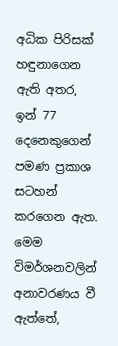අධික පිරිසක් හඳුනාගෙන ඇති අතර, ඉන් 77 දෙනෙකුගෙන් පමණ ප්‍රකාශ සටහන් කරගෙන ඇත. මෙම විමර්ශනවලින් අනාවරණය වී ඇත්තේ,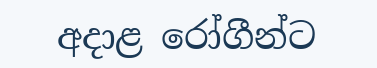අදාළ රෝගීන්ට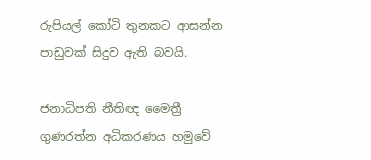රුපියල් කෝටි තුනකට ආසන්න පාඩුවක් සිදුව ඇති බවයි.

ජනාධිපති නීතිඥ මෛත්‍රී ගුණරත්න අධිකරණය හමුවේ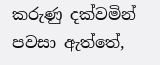කරුණු දක්වමින් පවසා ඇත්තේ,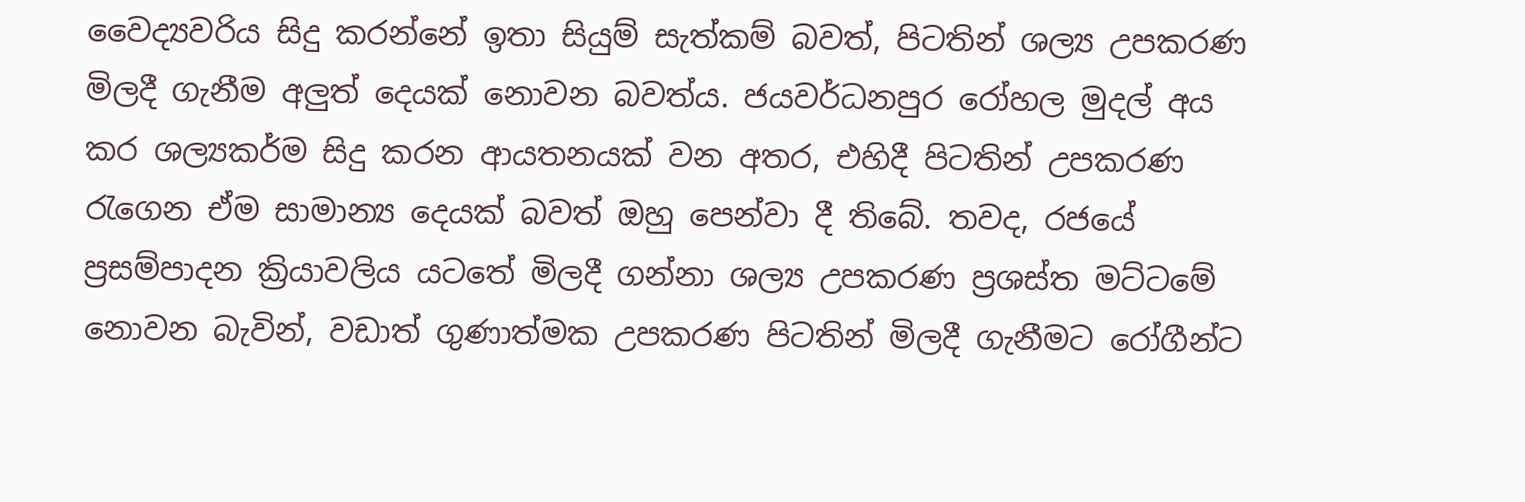වෛද්‍යවරිය සිදු කරන්නේ ඉතා සියුම් සැත්කම් බවත්, පිටතින් ශල්‍ය උපකරණ මිලදී ගැනීම අලුත් දෙයක් නොවන බවත්ය. ජයවර්ධනපුර රෝහල මුදල් අය කර ශල්‍යකර්ම සිදු කරන ආයතනයක් වන අතර, එහිදී පිටතින් උපකරණ රැගෙන ඒම සාමාන්‍ය දෙයක් බවත් ඔහු පෙන්වා දී තිබේ. තවද, රජයේ ප්‍රසම්පාදන ක්‍රියාවලිය යටතේ මිලදී ගන්නා ශල්‍ය උපකරණ ප්‍රශස්ත මට්ටමේ නොවන බැවින්, වඩාත් ගුණාත්මක උපකරණ පිටතින් මිලදී ගැනීමට රෝගීන්ට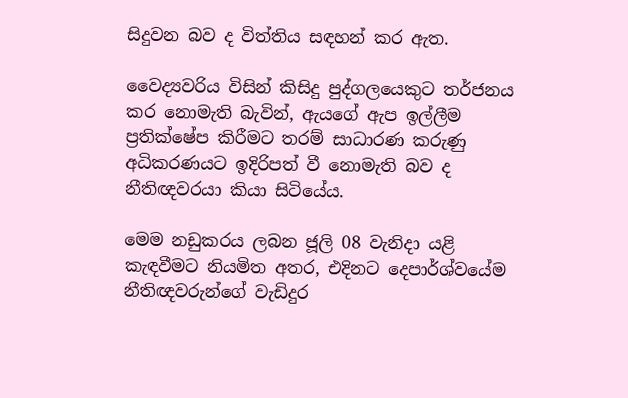සිදුවන බව ද විත්තිය සඳහන් කර ඇත.

වෛද්‍යවරිය විසින් කිසිදු පුද්ගලයෙකුට තර්ජනය කර නොමැති බැවින්, ඇයගේ ඇප ඉල්ලීම ප්‍රතික්ෂේප කිරීමට තරම් සාධාරණ කරුණු අධිකරණයට ඉදිරිපත් වී නොමැති බව ද නීතිඥවරයා කියා සිටියේය.

මෙම නඩුකරය ලබන ජූලි 08 වැනිදා යළි කැඳවීමට නියමිත අතර, එදිනට දෙපාර්ශ්වයේම නීතිඥවරුන්ගේ වැඩිදුර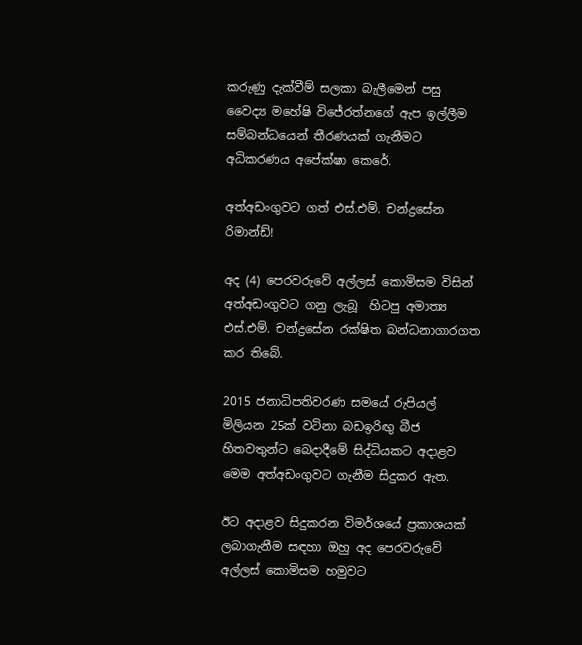කරුණු දැක්වීම් සලකා බැලීමෙන් පසු වෛද්‍ය මහේෂි විජේරත්නගේ ඇප ඉල්ලීම සම්බන්ධයෙන් තීරණයක් ගැනීමට අධිකරණය අපේක්ෂා කෙරේ.

අත්අඩංගුවට ගත් එස්.එම්. චන්ද්‍රසේන රිමාන්ඩ්!

අද (4) පෙරවරුවේ අල්ලස් කොමිසම විසින්  අත්අඩංගුවට ගනු ලැබූ  හිටපු අමාත්‍ය එස්.එම්. චන්ද්‍රසේන රක්ෂිත බන්ධනාගාරගත කර තිබේ.

2015 ජනාධිපතිවරණ සමයේ රුපියල් මිලියන 25ක් වටිනා බඩඉරිඟු බීජ හිතවතුන්ට බෙදාදීමේ සිද්ධියකට අදාළව මෙම අත්අඩංගුවට ගැනීම සිදුකර ඇත.

ඊට අදාළව සිදුකරන විමර්ශයේ ප්‍රකාශයක් ලබාගැනීම සඳහා ඔහු අද පෙරවරුවේ අල්ලස් කොමිසම හමුවට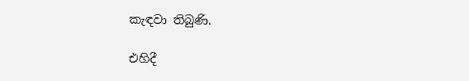කැඳවා තිබුණි.

එහිදී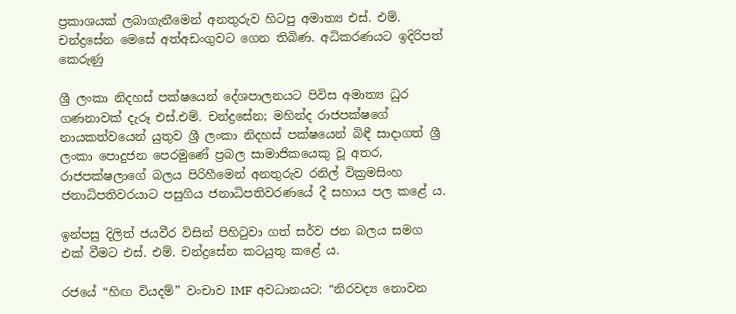ප්‍රකාශයක් ලබාගැනීමෙන් අනතුරුව හිටපු අමාත්‍ය එස්. එම්. චන්ද්‍රසේන මෙසේ අත්අඩංගුවට ගෙන තිබිණ. අධිකරණයට ඉදිරිපත් කෙරුණු

ශ්‍රී ලංකා නිදහස් පක්ෂයෙන් දේශපාලනයට පිවිස අමාත්‍ය ධුර ගණනාවක් දැරූ එස්.එම්. චන්ද්‍රසේන; මහින්ද රාජපක්ෂගේ නායකත්වයෙන් යුතුව ශ්‍රී ලංකා නිදහස් පක්ෂයෙන් බිඳී සාදාගත් ශ්‍රී ලංකා පොදුජන පෙරමුණේ ප්‍රබල සාමාජිකයෙකු වූ අතර, රාජපක්ෂලාගේ බලය පිරිහීමෙන් අනතුරුව රනිල් වික්‍රමසිංහ ජනාධිපතිවරයාට පසුගිය ජනාධිපතිවරණයේ දී සහාය පල කළේ ය.

ඉන්පසු දිලිත් ජයවීර විසින් පිහිටුවා ගත් සර්ව ජන බලය සමග එක් වීමට එස්. එම්. චන්ද්‍රසේන කටයුතු කළේ ය.

රජයේ “හිඟ වියදම්” වංචාව IMF අවධානයට: “නිරවද්‍ය නොවන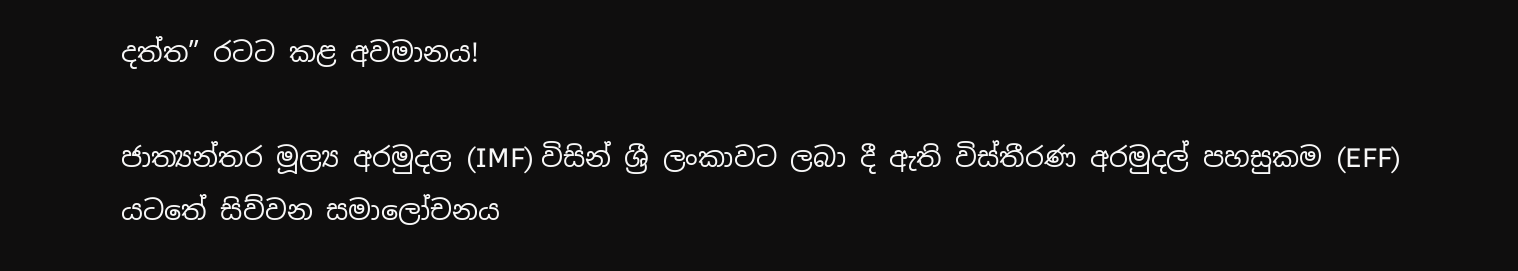දත්ත” රටට කළ අවමානය!

ජාත්‍යන්තර මූල්‍ය අරමුදල (IMF) විසින් ශ්‍රී ලංකාවට ලබා දී ඇති විස්තීරණ අරමුදල් පහසුකම (EFF) යටතේ සිව්වන සමාලෝචනය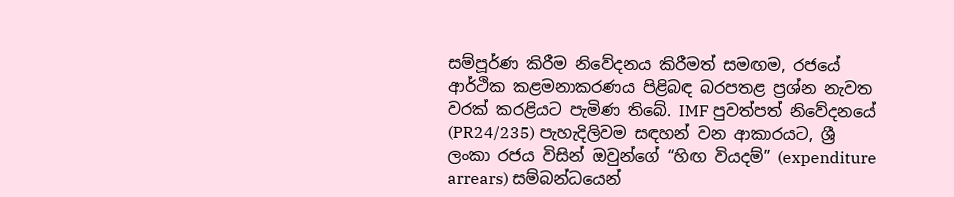සම්පූර්ණ කිරීම නිවේදනය කිරීමත් සමඟම, රජයේ ආර්ථික කළමනාකරණය පිළිබඳ බරපතළ ප්‍රශ්න නැවත වරක් කරළියට පැමිණ තිබේ. IMF පුවත්පත් නිවේදනයේ (PR24/235) පැහැදිලිවම සඳහන් වන ආකාරයට, ශ්‍රී ලංකා රජය විසින් ඔවුන්ගේ “හිඟ වියදම්” (expenditure arrears) සම්බන්ධයෙන්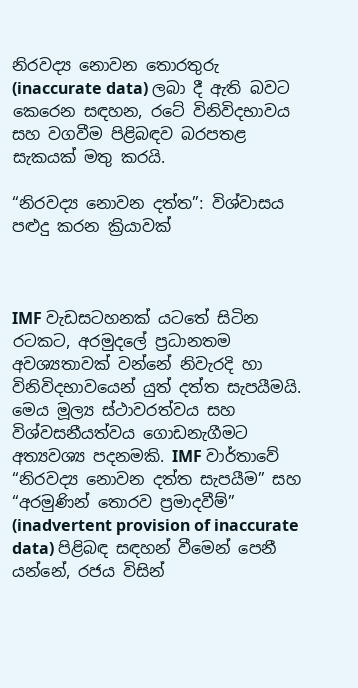නිරවද්‍ය නොවන තොරතුරු (inaccurate data) ලබා දී ඇති බවට කෙරෙන සඳහන, රටේ විනිවිදභාවය සහ වගවීම පිළිබඳව බරපතළ සැකයක් මතු කරයි.

“නිරවද්‍ය නොවන දත්ත”: විශ්වාසය පළුදු කරන ක්‍රියාවක්



IMF වැඩසටහනක් යටතේ සිටින රටකට, අරමුදලේ ප්‍රධානතම අවශ්‍යතාවක් වන්නේ නිවැරදි හා විනිවිදභාවයෙන් යුත් දත්ත සැපයීමයි. මෙය මූල්‍ය ස්ථාවරත්වය සහ විශ්වසනීයත්වය ගොඩනැගීමට අත්‍යවශ්‍ය පදනමකි. IMF වාර්තාවේ “නිරවද්‍ය නොවන දත්ත සැපයීම” සහ “අරමුණින් තොරව ප්‍රමාදවීම්” (inadvertent provision of inaccurate data) පිළිබඳ සඳහන් වීමෙන් පෙනී යන්නේ, රජය විසින්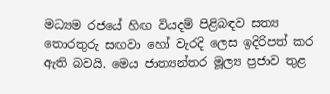මධ්‍යම රජයේ හිඟ වියදම් පිළිබඳව සත්‍ය තොරතුරු සඟවා හෝ වැරදි ලෙස ඉදිරිපත් කර ඇති බවයි. මෙය ජාත්‍යන්තර මූල්‍ය ප්‍රජාව තුළ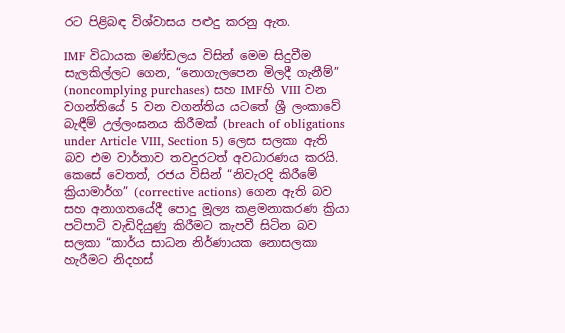රට පිළිබඳ විශ්වාසය පළුදු කරනු ඇත.

IMF විධායක මණ්ඩලය විසින් මෙම සිදුවීම සැලකිල්ලට ගෙන, “නොගැලපෙන මිලදී ගැනීම්” (noncomplying purchases) සහ IMFහි VIII වන වගන්තියේ 5 වන වගන්තිය යටතේ ශ්‍රී ලංකාවේ බැඳීම් උල්ලංඝනය කිරීමක් (breach of obligations under Article VIII, Section 5) ලෙස සලකා ඇති බව එම වාර්තාව තවදුරටත් අවධාරණය කරයි. කෙසේ වෙතත්, රජය විසින් “නිවැරදි කිරීමේ ක්‍රියාමාර්ග” (corrective actions) ගෙන ඇති බව සහ අනාගතයේදී පොදු මූල්‍ය කළමනාකරණ ක්‍රියා පටිපාටි වැඩිදියුණු කිරීමට කැපවී සිටින බව සලකා “කාර්ය සාධන නිර්ණායක නොසලකා හැරීමට නිදහස්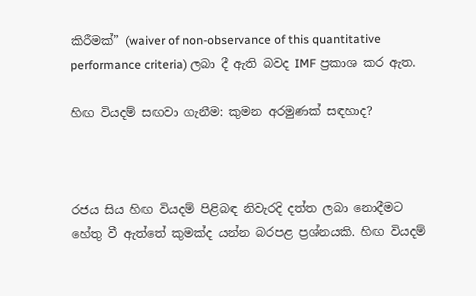කිරීමක්” (waiver of non-observance of this quantitative performance criteria) ලබා දී ඇති බවද IMF ප්‍රකාශ කර ඇත.

හිඟ වියදම් සඟවා ගැනීම: කුමන අරමුණක් සඳහාද?



රජය සිය හිඟ වියදම් පිළිබඳ නිවැරදි දත්ත ලබා නොදීමට හේතු වී ඇත්තේ කුමක්ද යන්න බරපළ ප්‍රශ්නයකි. හිඟ වියදම්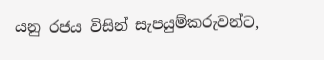යනු රජය විසින් සැපයුම්කරුවන්ට,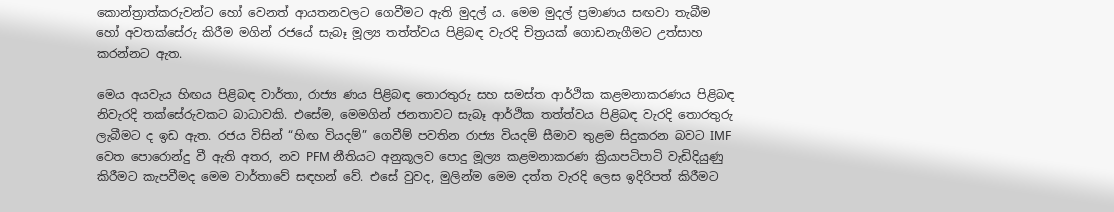කොන්ත්‍රාත්කරුවන්ට හෝ වෙනත් ආයතනවලට ගෙවීමට ඇති මුදල් ය. මෙම මුදල් ප්‍රමාණය සඟවා තැබීම හෝ අවතක්සේරු කිරීම මගින් රජයේ සැබෑ මූල්‍ය තත්ත්වය පිළිබඳ වැරදි චිත්‍රයක් ගොඩනැගීමට උත්සාහ කරන්නට ඇත.

මෙය අයවැය හිඟය පිළිබඳ වාර්තා, රාජ්‍ය ණය පිළිබඳ තොරතුරු සහ සමස්ත ආර්ථික කළමනාකරණය පිළිබඳ නිවැරදි තක්සේරුවකට බාධාවකි. එසේම, මෙමගින් ජනතාවට සැබෑ ආර්ථික තත්ත්වය පිළිබඳ වැරදි තොරතුරු ලැබීමට ද ඉඩ ඇත. රජය විසින් “හිඟ වියදම්” ගෙවීම් පවතින රාජ්‍ය වියදම් සීමාව තුළම සිදුකරන බවට IMF වෙත පොරොන්දු වී ඇති අතර, නව PFM නීතියට අනුකූලව පොදු මූල්‍ය කළමනාකරණ ක්‍රියාපටිපාටි වැඩිදියුණු කිරීමට කැපවීමද මෙම වාර්තාවේ සඳහන් වේ. එසේ වුවද, මුලින්ම මෙම දත්ත වැරදි ලෙස ඉදිරිපත් කිරීමට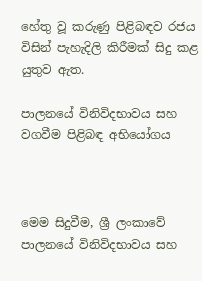හේතු වූ කරුණු පිළිබඳව රජය විසින් පැහැදිලි කිරීමක් සිදු කළ යුතුව ඇත.

පාලනයේ විනිවිදභාවය සහ වගවීම පිළිබඳ අභියෝගය



මෙම සිදුවීම, ශ්‍රී ලංකාවේ පාලනයේ විනිවිදභාවය සහ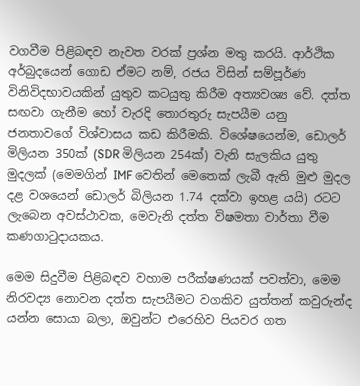වගවීම පිළිබඳව නැවත වරක් ප්‍රශ්න මතු කරයි. ආර්ථික අර්බුදයෙන් ගොඩ ඒමට නම්, රජය විසින් සම්පූර්ණ විනිවිදභාවයකින් යුතුව කටයුතු කිරීම අත්‍යවශ්‍ය වේ. දත්ත සඟවා ගැනීම හෝ වැරදි තොරතුරු සැපයීම යනු ජනතාවගේ විශ්වාසය කඩ කිරීමකි. විශේෂයෙන්ම, ඩොලර් මිලියන 350ක් (SDR මිලියන 254ක්) වැනි සැලකිය යුතු මුදලක් (මෙමගින් IMF වෙතින් මෙතෙක් ලැබී ඇති මුළු මුදල දළ වශයෙන් ඩොලර් බිලියන 1.74 දක්වා ඉහළ යයි) රටට ලැබෙන අවස්ථාවක, මෙවැනි දත්ත විෂමතා වාර්තා වීම කණගාටුදායකය.

මෙම සිදුවීම පිළිබඳව වහාම පරීක්ෂණයක් පවත්වා, මෙම නිරවද්‍ය නොවන දත්ත සැපයීමට වගකිව යුත්තන් කවුරුන්ද යන්න සොයා බලා, ඔවුන්ට එරෙහිව පියවර ගත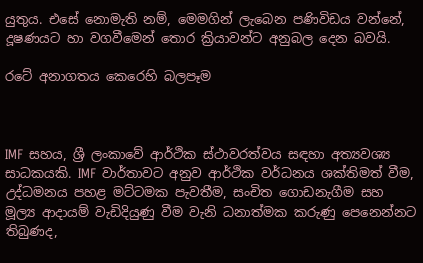යුතුය. එසේ නොමැති නම්, මෙමගින් ලැබෙන පණිවිඩය වන්නේ, දූෂණයට හා වගවීමෙන් තොර ක්‍රියාවන්ට අනුබල දෙන බවයි.

රටේ අනාගතය කෙරෙහි බලපෑම



IMF සහය, ශ්‍රී ලංකාවේ ආර්ථික ස්ථාවරත්වය සඳහා අත්‍යවශ්‍ය සාධකයකි. IMF වාර්තාවට අනුව ආර්ථික වර්ධනය ශක්තිමත් වීම, උද්ධමනය පහළ මට්ටමක පැවතීම, සංචිත ගොඩනැගීම සහ මූල්‍ය ආදායම් වැඩිදියුණු වීම වැනි ධනාත්මක කරුණු පෙනෙන්නට තිබුණද,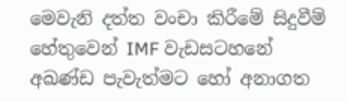මෙවැනි දත්ත වංචා කිරීමේ සිදුවීම් හේතුවෙන් IMF වැඩසටහනේ අඛණ්ඩ පැවැත්මට හෝ අනාගත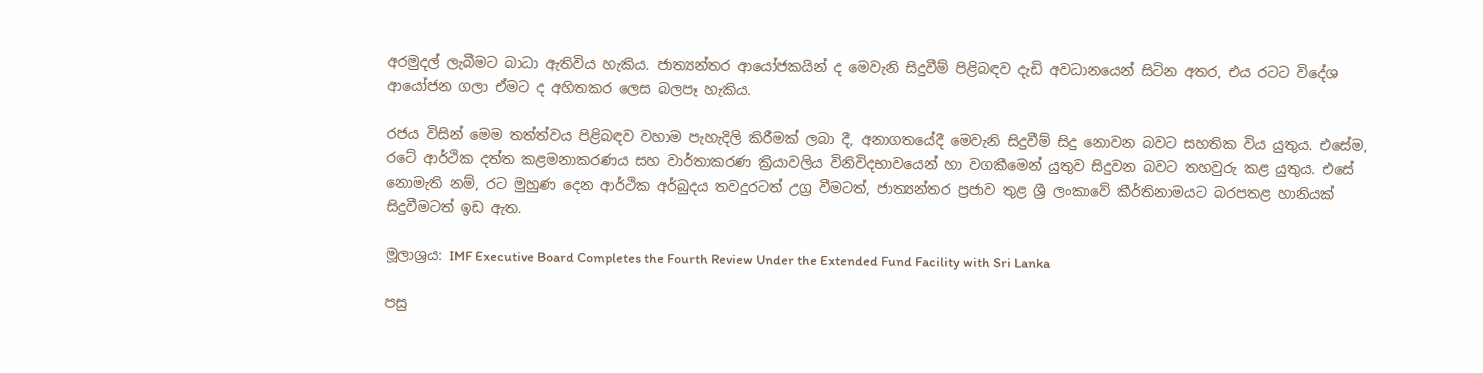අරමුදල් ලැබීමට බාධා ඇතිවිය හැකිය. ජාත්‍යන්තර ආයෝජකයින් ද මෙවැනි සිදුවීම් පිළිබඳව දැඩි අවධානයෙන් සිටින අතර, එය රටට විදේශ ආයෝජන ගලා ඒමට ද අහිතකර ලෙස බලපෑ හැකිය.

රජය විසින් මෙම තත්ත්වය පිළිබඳව වහාම පැහැදිලි කිරීමක් ලබා දී, අනාගතයේදී මෙවැනි සිදුවීම් සිදු නොවන බවට සහතික විය යුතුය. එසේම, රටේ ආර්ථික දත්ත කළමනාකරණය සහ වාර්තාකරණ ක්‍රියාවලිය විනිවිදභාවයෙන් හා වගකීමෙන් යුතුව සිදුවන බවට තහවුරු කළ යුතුය. එසේ නොමැති නම්, රට මුහුණ දෙන ආර්ථික අර්බුදය තවදුරටත් උග්‍ර වීමටත්, ජාත්‍යන්තර ප්‍රජාව තුළ ශ්‍රී ලංකාවේ කීර්තිනාමයට බරපතළ හානියක් සිදුවීමටත් ඉඩ ඇත.

මූලාශ්‍රය: IMF Executive Board Completes the Fourth Review Under the Extended Fund Facility with Sri Lanka

පසු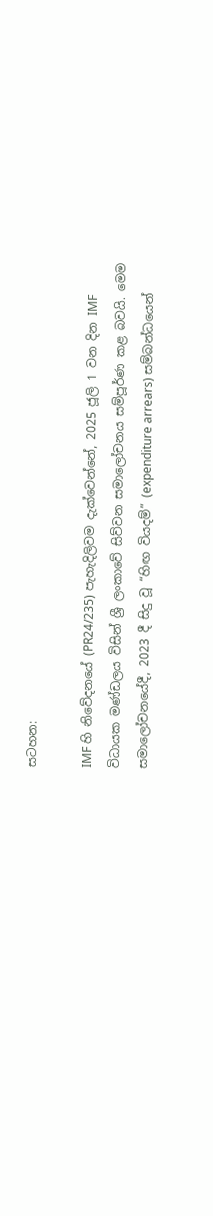සටහන:

IMF හි නිවේදනයේ (PR24/235) පැහැදිලිවම දැක්වෙන්නේ, 2025 ජූලි 1 වන දින IMF විධායක මණ්ඩලය විසින් ශ්‍රී ලංකාවේ සිව්වන සමාලෝචනය සම්පූර්ණ කළ බවයි. මෙම සමාලෝචනයේදී, 2023 දී සිදු වූ “හිඟ වියදම්” (expenditure arrears) සම්බන්ධයෙන්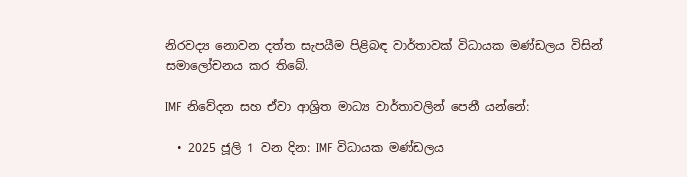නිරවද්‍ය නොවන දත්ත සැපයීම පිළිබඳ වාර්තාවක් විධායක මණ්ඩලය විසින් සමාලෝචනය කර තිබේ.

IMF නිවේදන සහ ඒවා ආශ්‍රිත මාධ්‍ය වාර්තාවලින් පෙනී යන්නේ:

  • 2025 ජූලි 1 වන දින: IMF විධායක මණ්ඩලය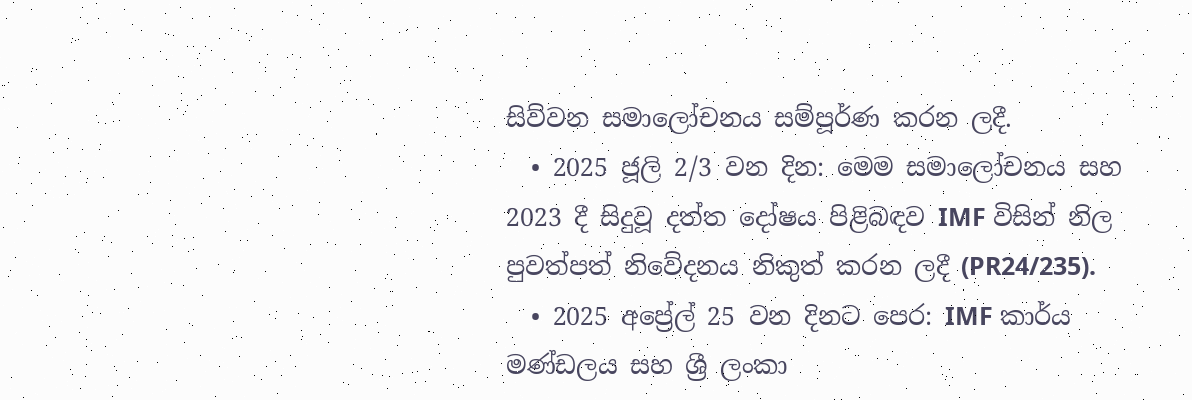සිව්වන සමාලෝචනය සම්පූර්ණ කරන ලදී.
  • 2025 ජූලි 2/3 වන දින: මෙම සමාලෝචනය සහ 2023 දී සිදුවූ දත්ත දෝෂය පිළිබඳව IMF විසින් නිල පුවත්පත් නිවේදනය නිකුත් කරන ලදී (PR24/235).
  • 2025 අප්‍රේල් 25 වන දිනට පෙර: IMF කාර්ය මණ්ඩලය සහ ශ්‍රී ලංකා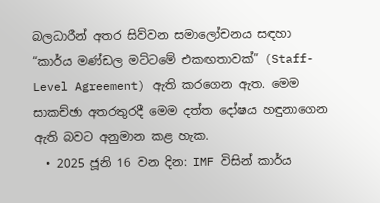බලධාරීන් අතර සිව්වන සමාලෝචනය සඳහා “කාර්ය මණ්ඩල මට්ටමේ එකඟතාවක්” (Staff-Level Agreement) ඇති කරගෙන ඇත. මෙම සාකච්ඡා අතරතුරදී මෙම දත්ත දෝෂය හඳුනාගෙන ඇති බවට අනුමාන කළ හැක.
  • 2025 ජූනි 16 වන දින: IMF විසින් කාර්ය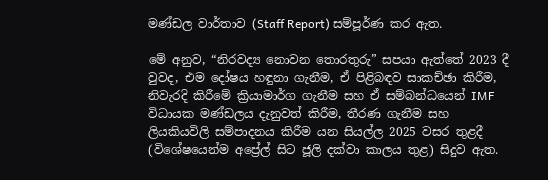මණ්ඩල වාර්තාව (Staff Report) සම්පූර්ණ කර ඇත.

මේ අනුව, “නිරවද්‍ය නොවන තොරතුරු” සපයා ඇත්තේ 2023 දී වුවද, එම දෝෂය හඳුනා ගැනීම, ඒ පිළිබඳව සාකච්ඡා කිරීම, නිවැරදි කිරීමේ ක්‍රියාමාර්ග ගැනීම සහ ඒ සම්බන්ධයෙන් IMF විධායක මණ්ඩලය දැනුවත් කිරීම, තීරණ ගැනීම සහ ලියකියවිලි සම්පාදනය කිරීම යන සියල්ල 2025 වසර තුළදී (විශේෂයෙන්ම අප්‍රේල් සිට ජූලි දක්වා කාලය තුළ) සිදුව ඇත.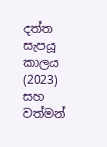දත්ත සැපයූ කාලය (2023) සහ වත්මන්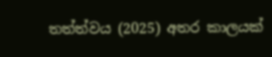තත්ත්වය (2025) අතර කාලයක්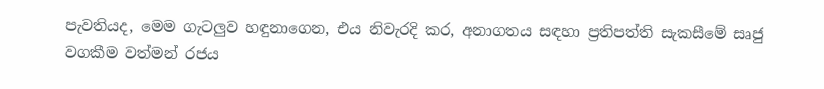පැවතියද, මෙම ගැටලුව හඳුනාගෙන, එය නිවැරදි කර, අනාගතය සඳහා ප්‍රතිපත්ති සැකසීමේ සෘජු වගකීම වත්මන් රජය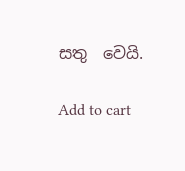සතු  වෙයි.

Add to cart